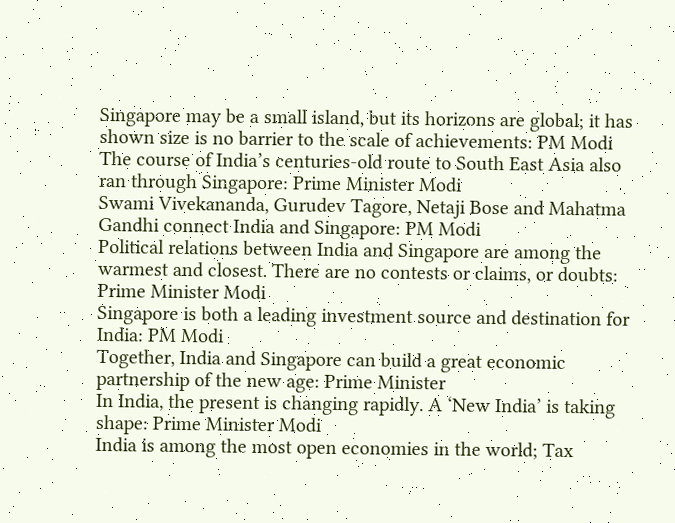Singapore may be a small island, but its horizons are global; it has shown size is no barrier to the scale of achievements: PM Modi
The course of India’s centuries-old route to South East Asia also ran through Singapore: Prime Minister Modi
Swami Vivekananda, Gurudev Tagore, Netaji Bose and Mahatma Gandhi connect India and Singapore: PM Modi
Political relations between India and Singapore are among the warmest and closest. There are no contests or claims, or doubts: Prime Minister Modi
Singapore is both a leading investment source and destination for India: PM Modi
Together, India and Singapore can build a great economic partnership of the new age: Prime Minister
In India, the present is changing rapidly. A ‘New India’ is taking shape: Prime Minister Modi
India is among the most open economies in the world; Tax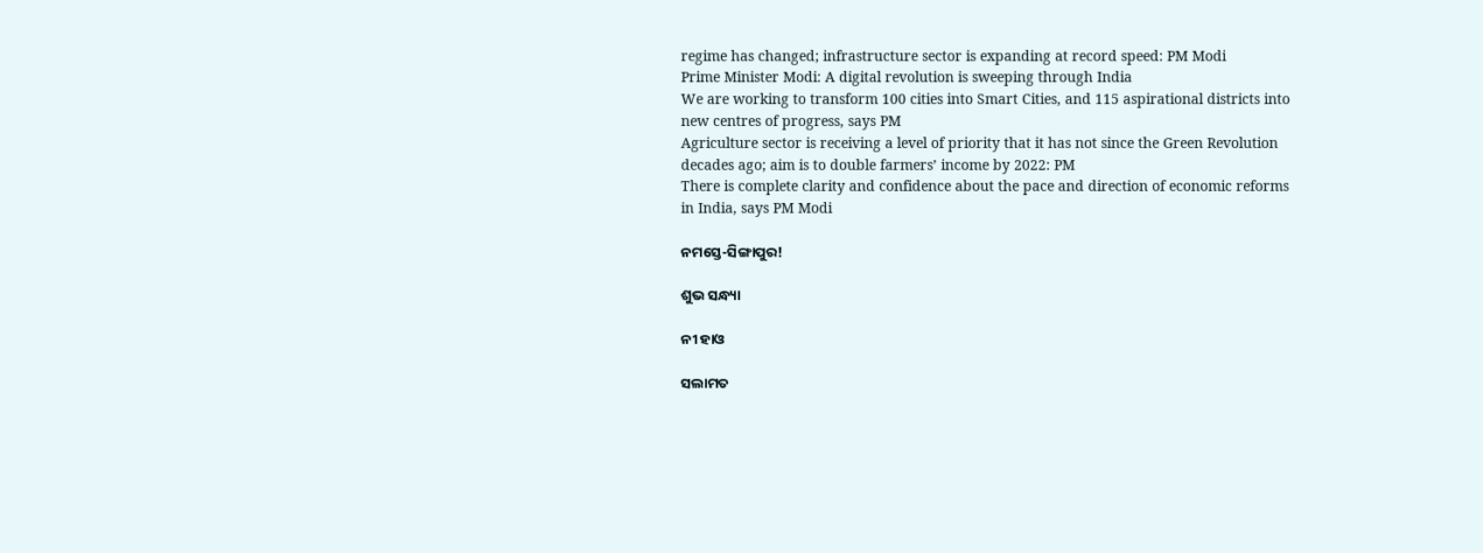regime has changed; infrastructure sector is expanding at record speed: PM Modi
Prime Minister Modi: A digital revolution is sweeping through India
We are working to transform 100 cities into Smart Cities, and 115 aspirational districts into new centres of progress, says PM
Agriculture sector is receiving a level of priority that it has not since the Green Revolution decades ago; aim is to double farmers’ income by 2022: PM
There is complete clarity and confidence about the pace and direction of economic reforms in India, says PM Modi

ନମସ୍ତେ-ସିଙ୍ଗାପୁର!

ଶୁଭ ସନ୍ଧ୍ୟା

ନୀ ହାଓ

ସଲାମତ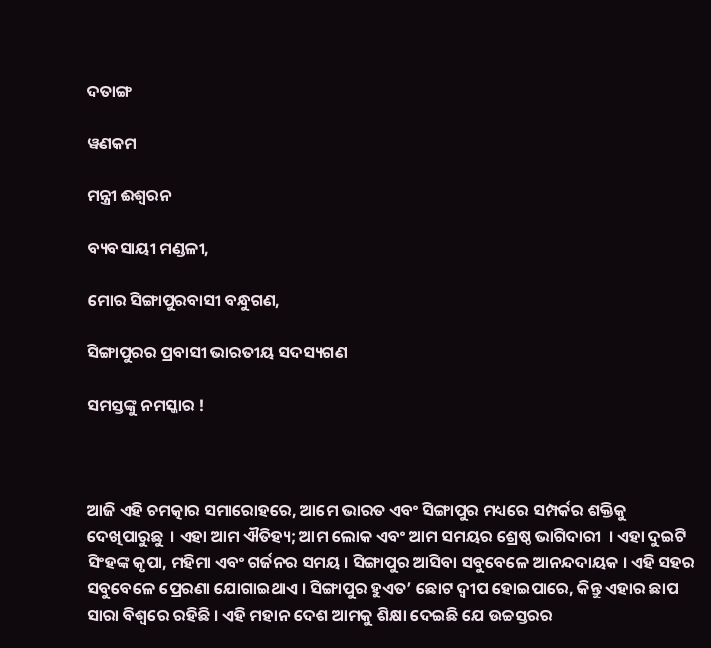ଦତାଙ୍ଗ

ୱଣକମ

ମନ୍ତ୍ରୀ ଈଶ୍ୱରନ

ବ୍ୟବସାୟୀ ମଣ୍ଡଳୀ,

ମୋର ସିଙ୍ଗାପୁରବାସୀ ବନ୍ଧୁଗଣ,

ସିଙ୍ଗାପୁରର ପ୍ରବାସୀ ଭାରତୀୟ ସଦସ୍ୟଗଣ

ସମସ୍ତଙ୍କୁ ନମସ୍କାର !



ଆଜି ଏହି ଚମତ୍କାର ସମାରୋହରେ, ଆମେ ଭାରତ ଏବଂ ସିଙ୍ଗାପୁର ମଧ୍ୟରେ ସମ୍ପର୍କର ଶକ୍ତିକୁ ଦେଖିପାରୁଛୁ  । ଏହା ଆମ ଐତିହ୍ୟ; ଆମ ଲୋକ ଏବଂ ଆମ ସମୟର ଶ୍ରେଷ୍ଠ ଭାଗିଦାରୀ  । ଏହା ଦୁଇଟି ସିଂହଙ୍କ କୃପା, ମହିମା ଏବଂ ଗର୍ଜନର ସମୟ । ସିଙ୍ଗାପୁର ଆସିବା ସବୁବେଳେ ଆନନ୍ଦଦାୟକ । ଏହି ସହର ସବୁବେଳେ ପ୍ରେରଣା ଯୋଗାଇଥାଏ । ସିଙ୍ଗାପୁର ହୁଏତ’ ଛୋଟ ଦ୍ୱୀପ ହୋଇପାରେ, କିନ୍ତୁ ଏହାର ଛାପ ସାରା ବିଶ୍ୱରେ ରହିଛି । ଏହି ମହାନ ଦେଶ ଆମକୁ ଶିକ୍ଷା ଦେଇଛି ଯେ ଉଚ୍ଚସ୍ତରର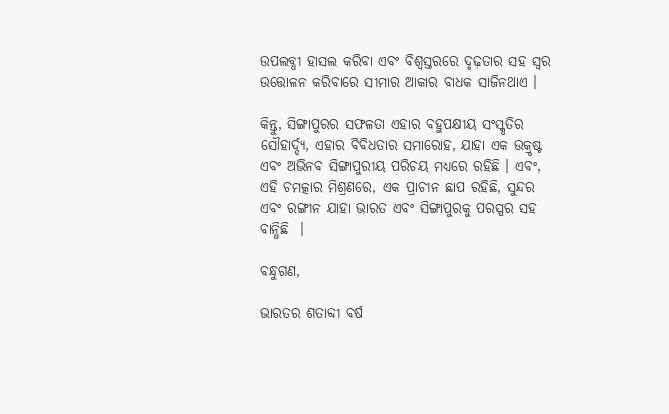ଉପଲବ୍ଧୀ ହାସଲ କରିବା ଏବଂ ବିଶ୍ୱସ୍ତରରେ ଦୃଢ଼ତାର ସହ ସ୍ୱର ଉତ୍ତୋଳନ କରିବାରେ ସୀମାର ଆକାର ବାଧକ ସାଜିନଥାଏ ।

କିନ୍ତୁ, ସିଙ୍ଗାପୁରର ସଫଳତା ଏହାର ବହୁପକ୍ଷୀୟ ସଂସ୍କୃତିର ସୌହାର୍ଦ୍ଦ୍ୟ, ଏହାର ବିବିଧତାର ସମାରୋହ, ଯାହା ଏକ ଉକ୍ରୃଷ୍ଟ ଏବଂ ଅଭିନବ ସିଙ୍ଗାପୁରୀୟ ପରିଚୟ ମଧ୍ୟରେ ରହିଛି । ଏବଂ, ଏହି ଚମତ୍କାର ମିଶ୍ରଣରେ, ଏକ ପ୍ରାଚୀନ ଛାପ ରହିଛି, ସୁନ୍ଦର ଏବଂ ରଙ୍ଗୀନ ଯାହା ଭାରତ ଏବଂ ସିଙ୍ଗାପୁରକୁ ପରସ୍ପର ସହ ବାନ୍ଧିଛି  ।

ବନ୍ଧୁଗଣ,

ଭାରତର ଶତାବ୍ଦୀ ବର୍ଷ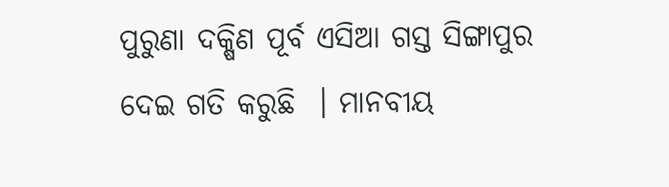ପୁରୁଣା ଦକ୍ଷିଣ ପୂର୍ବ ଏସିଆ ଗସ୍ତ ସିଙ୍ଗାପୁର ଦେଇ ଗତି କରୁଛି  । ମାନବୀୟ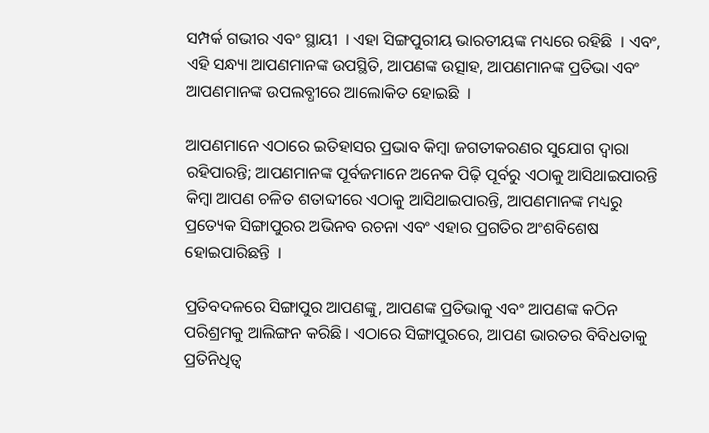ସମ୍ପର୍କ ଗଭୀର ଏବଂ ସ୍ଥାୟୀ  । ଏହା ସିଙ୍ଗପୁରୀୟ ଭାରତୀୟଙ୍କ ମଧ୍ୟରେ ରହିଛି  । ଏବଂ, ଏହି ସନ୍ଧ୍ୟା ଆପଣମାନଙ୍କ ଉପସ୍ଥିତି, ଆପଣଙ୍କ ଉତ୍ସାହ, ଆପଣମାନଙ୍କ ପ୍ରତିଭା ଏବଂ ଆପଣମାନଙ୍କ ଉପଲବ୍ଧୀରେ ଆଲୋକିତ ହୋଇଛି  ।

ଆପଣମାନେ ଏଠାରେ ଇତିହାସର ପ୍ରଭାବ କିମ୍ବା ଜଗତୀକରଣର ସୁଯୋଗ ଦ୍ୱାରା ରହିପାରନ୍ତି; ଆପଣମାନଙ୍କ ପୂର୍ବଜମାନେ ଅନେକ ପିଢ଼ି ପୂର୍ବରୁ ଏଠାକୁ ଆସିଥାଇପାରନ୍ତି କିମ୍ବା ଆପଣ ଚଳିତ ଶତାବ୍ଦୀରେ ଏଠାକୁ ଆସିଥାଇପାରନ୍ତି, ଆପଣମାନଙ୍କ ମଧ୍ୟରୁ ପ୍ରତ୍ୟେକ ସିଙ୍ଗାପୁରର ଅଭିନବ ରଚନା ଏବଂ ଏହାର ପ୍ରଗତିର ଅଂଶବିଶେଷ ହୋଇପାରିଛନ୍ତି  ।

ପ୍ରତିବଦଳରେ ସିଙ୍ଗାପୁର ଆପଣଙ୍କୁ, ଆପଣଙ୍କ ପ୍ରତିଭାକୁ ଏବଂ ଆପଣଙ୍କ କଠିନ ପରିଶ୍ରମକୁ ଆଲିଙ୍ଗନ କରିଛି । ଏଠାରେ ସିଙ୍ଗାପୁରରେ, ଆପଣ ଭାରତର ବିବିଧତାକୁ ପ୍ରତିନିଧିତ୍ୱ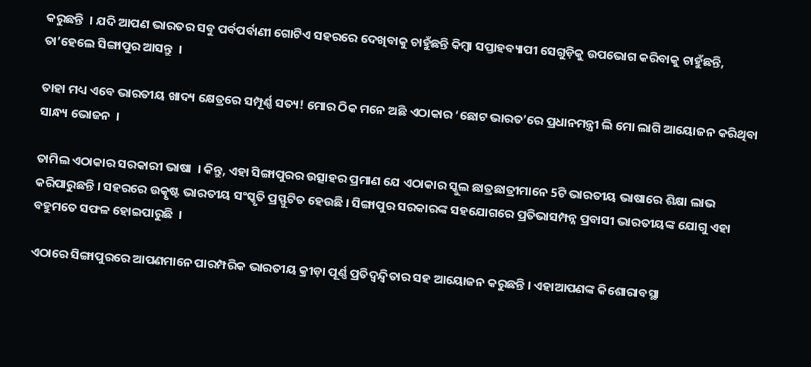କରୁଛନ୍ତି  । ଯଦି ଆପଣ ଭାରତର ସବୁ ପର୍ବପର୍ବାଣୀ ଗୋଟିଏ ସହରରେ ଦେଖିବାକୁ ଚାହୁଁଛନ୍ତି କିମ୍ବା ସପ୍ତାହବ୍ୟାପୀ ସେଗୁଡ଼ିକୁ ଉପଭୋଗ କରିବାକୁ ଚାହୁଁଛନ୍ତି, ତା’ହେଲେ ସିଙ୍ଗାପୁର ଆସନ୍ତୁ  ।

ତାହା ମଧ୍ୟ ଏବେ ଭାରତୀୟ ଖାଦ୍ୟ କ୍ଷେତ୍ରରେ ସମ୍ପୂର୍ଣ୍ଣ ସତ୍ୟ! ମୋର ଠିକ ମନେ ଅଛି ଏଠାକାର ‘ଛୋଟ ଭାରତ’ରେ ପ୍ରଧାନମନ୍ତ୍ରୀ ଲି ମୋ ଲାଗି ଆୟୋଜନ କରିଥିବା ସାନ୍ଧ୍ୟ ଭୋଜନ  ।

ତାମିଲ ଏଠାକାର ସରକାରୀ ଭାଷା  । କିନ୍ତୁ, ଏହା ସିଙ୍ଗାପୁରର ଉତ୍ସାହର ପ୍ରମାଣ ଯେ ଏଠାକାର ସ୍କୁଲ ଛାତ୍ରଛାତ୍ରୀମାନେ 5ଟି ଭାରତୀୟ ଭାଷାରେ ଶିକ୍ଷା ଲାଭ କରିପାରୁଛନ୍ତି । ସହରରେ ଉତ୍କୃଷ୍ଟ ଭାରତୀୟ ସଂସ୍କୃତି ପ୍ରସ୍ଫୁଟିତ ହେଉଛି । ସିଙ୍ଗାପୁର ସରକାରଙ୍କ ସହଯୋଗରେ ପ୍ରତିଭାସମ୍ପନ୍ନ ପ୍ରବାସୀ ଭାରତୀୟଙ୍କ ଯୋଗୁ ଏହା ବହୁମତେ ସଫଳ ହୋଇପାରୁଛି  ।

ଏଠାରେ ସିଙ୍ଗାପୁରରେ ଆପଣମାନେ ପାରମ୍ପରିକ ଭାରତୀୟ କ୍ରୀଡ଼ା ପୂର୍ଣ୍ଣ ପ୍ରତିଦ୍ୱନ୍ଦ୍ୱିତାର ସହ ଆୟୋଜନ କରୁଛନ୍ତି । ଏହାଆପଣଙ୍କ କିଶୋରାବସ୍ଥା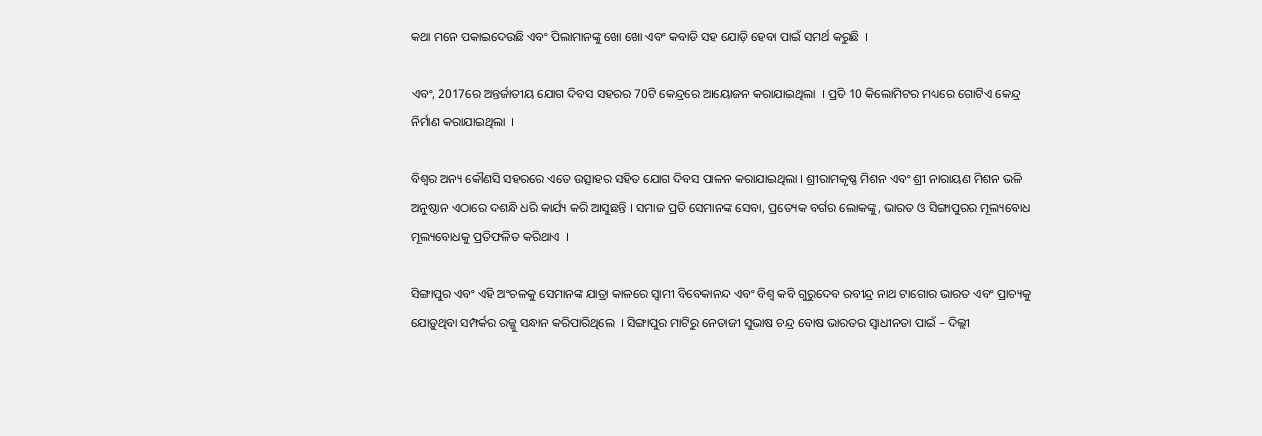କଥା ମନେ ପକାଇଦେଉଛି ଏବଂ ପିଲାମାନଙ୍କୁ ଖୋ ଖୋ ଏବଂ କବାଡି ସହ ଯୋଡ଼ି ହେବା ପାଇଁ ସମର୍ଥ କରୁଛି  ।

ଏବଂ, 2017ରେ ଅନ୍ତର୍ଜାତୀୟ ଯୋଗ ଦିବସ ସହରର 70ଟି କେନ୍ଦ୍ରରେ ଆୟୋଜନ କରାଯାଇଥିଲା  । ପ୍ରତି 10 କିଲୋମିଟର ମଧ୍ୟରେ ଗୋଟିଏ କେନ୍ଦ୍ର ନିର୍ମାଣ କରାଯାଇଥିଲା  ।

ବିଶ୍ୱର ଅନ୍ୟ କୌଣସି ସହରରେ ଏତେ ଉତ୍ସାହର ସହିତ ଯୋଗ ଦିବସ ପାଳନ କରାଯାଇଥିଲା । ଶ୍ରୀରାମକୃଷ୍ଣ ମିଶନ ଏବଂ ଶ୍ରୀ ନାରାୟଣ ମିଶନ ଭଳି ଅନୁଷ୍ଠାନ ଏଠାରେ ଦଶନ୍ଧି ଧରି କାର୍ଯ୍ୟ କରି ଆସୁଛନ୍ତି । ସମାଜ ପ୍ରତି ସେମାନଙ୍କ ସେବା, ପ୍ରତ୍ୟେକ ବର୍ଗର ଲୋକଙ୍କୁ, ଭାରତ ଓ ସିଙ୍ଗାପୁରର ମୂଲ୍ୟବୋଧ ମୂଲ୍ୟବୋଧକୁ ପ୍ରତିଫଳିତ କରିଥାଏ  ।

ସିଙ୍ଗାପୁର ଏବଂ ଏହି ଅଂଚଳକୁ ସେମାନଙ୍କ ଯାତ୍ରା କାଳରେ ସ୍ୱାମୀ ବିବେକାନନ୍ଦ ଏବଂ ବିଶ୍ୱ କବି ଗୁରୁଦେବ ରବୀନ୍ଦ୍ର ନାଥ ଟାଗୋର ଭାରତ ଏବଂ ପ୍ରାଚ୍ୟକୁ ଯୋଡ଼ୁଥିବା ସମ୍ପର୍କର ରଜ୍ଜୁ ସନ୍ଧାନ କରିପାରିଥିଲେ  । ସିଙ୍ଗାପୁର ମାଟିରୁ ନେତାଜୀ ସୁଭାଷ ଚନ୍ଦ୍ର ବୋଷ ଭାରତର ସ୍ୱାଧୀନତା ପାଇଁ – ଦିଲ୍ଲୀ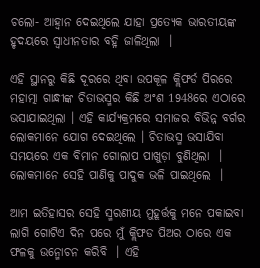ଚଲୋ- ଆହ୍ୱାନ ଦେଇଥିଲେ ଯାହା ପ୍ରତ୍ୟେକ ଭାରତୀୟଙ୍କ ହୃଦୟରେ ସ୍ୱାଧୀନତାର ବହ୍ନି ଜାଳିଥିଲା  ।

ଏହି ସ୍ଥାନରୁ କିଛି ଦୂରରେ ଥିବା ଉପକୂଳ କ୍ଲିଫର୍ଡ ପିରରେ ମହାତ୍ମା ଗାନ୍ଧୀଙ୍କ ଚିତାଭସ୍ମର କିଛି ଅଂଶ 1948ରେ ଏଠାରେ ଭସାଯାଇଥିଲା । ଏହି କାର୍ଯ୍ୟକ୍ରମରେ ସମାଜର ବିଭିନ୍ନ ବର୍ଗର ଲୋକମାନେ ଯୋଗ ଦେଇଥିଲେ । ଚିତାଭସ୍ମ ଭସାଯିବା ସମୟରେ ଏକ ବିମାନ ଗୋଲାପ ପାଖୁଡ଼ା ବୁଣିଥିଲା  । ଲୋକମାନେ ସେହି ପାଣିକୁ ପାଦୁକ ଭଳି ପାଇଥିଲେ  ।

ଆମ ଇତିହାସର ସେହି ସ୍ମରଣୀୟ ମୁହୂର୍ତ୍ତକୁ ମନେ ପକାଇବା ଲାଗି ଗୋଟିଏ ଦିନ ପରେ ମୁଁ କ୍ଲିଫଡ ପିଅର ଠାରେ ଏକ ଫଳକୁ ଉନ୍ମୋଚନ କରିବି  । ଏହି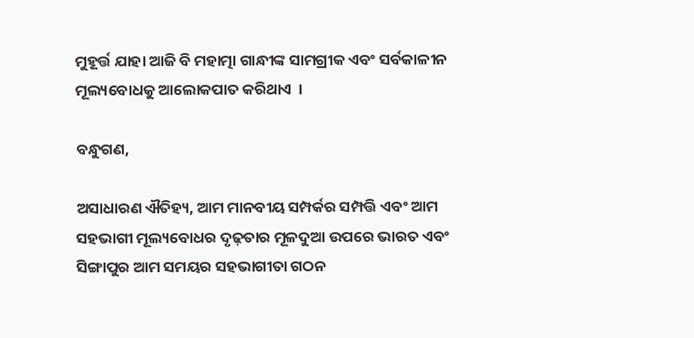ମୁହୂର୍ତ୍ତ ଯାହା ଆଜି ବି ମହାତ୍ମା ଗାନ୍ଧୀଙ୍କ ସାମଗ୍ରୀକ ଏବଂ ସର୍ବକାଳୀନ ମୂଲ୍ୟବୋଧକୁ ଆଲୋକପାତ କରିଥାଏ  ।

ବନ୍ଧୁଗଣ,

ଅସାଧାରଣ ଐତିହ୍ୟ, ଆମ ମାନବୀୟ ସମ୍ପର୍କର ସମ୍ପତ୍ତି ଏବଂ ଆମ ସହଭାଗୀ ମୂଲ୍ୟବୋଧର ଦୃଢ଼ତାର ମୂଳଦୁଆ ଉପରେ ଭାରତ ଏବଂ ସିଙ୍ଗାପୁର ଆମ ସମୟର ସହଭାଗୀତା ଗଠନ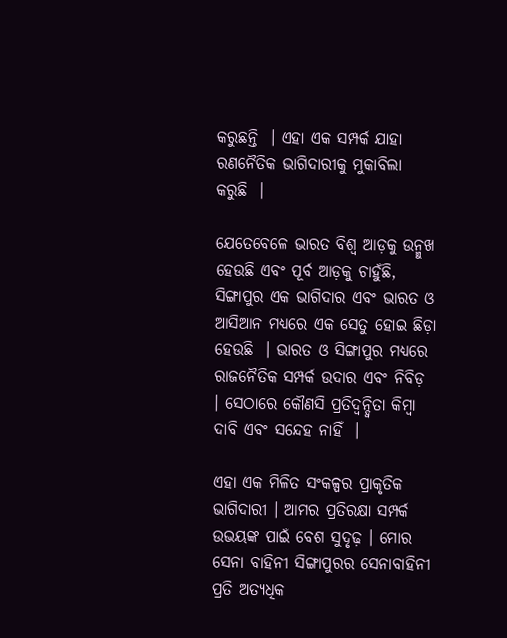କରୁଛନ୍ତି  । ଏହା ଏକ ସମ୍ପର୍କ ଯାହା ରଣନୈତିକ ଭାଗିଦାରୀକୁ ମୁକାବିଲା କରୁଛି  ।

ଯେତେବେଳେ ଭାରତ ବିଶ୍ୱ ଆଡ଼କୁ ଉନ୍ମୁଖ ହେଉଛି ଏବଂ ପୂର୍ବ ଆଡ଼କୁ ଚାହୁଁଛି, ସିଙ୍ଗାପୁର ଏକ ଭାଗିଦାର ଏବଂ ଭାରତ ଓ ଆସିଆନ ମଧ୍ୟରେ ଏକ ସେତୁ ହୋଇ ଛିଡ଼ା ହେଉଛି  । ଭାରତ ଓ ସିଙ୍ଗାପୁର ମଧ୍ୟରେ ରାଜନୈତିକ ସମ୍ପର୍କ ଉଦାର ଏବଂ ନିବିଡ଼  । ସେଠାରେ କୌଣସି ପ୍ରତିଦ୍ୱନ୍ଦ୍ୱିତା କିମ୍ବା ଦାବି ଏବଂ ସନ୍ଦେହ ନାହିଁ  ।

ଏହା ଏକ ମିଳିତ ସଂକଳ୍ପର ପ୍ରାକୃତିକ ଭାଗିଦାରୀ । ଆମର ପ୍ରତିରକ୍ଷା ସମ୍ପର୍କ ଉଭୟଙ୍କ ପାଇଁ ବେଶ ସୁଦୃଢ଼ । ମୋର ସେନା ବାହିନୀ ସିଙ୍ଗାପୁରର ସେନାବାହିନୀ ପ୍ରତି ଅତ୍ୟଧିକ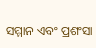ସମ୍ମାନ ଏବଂ ପ୍ରଶଂସା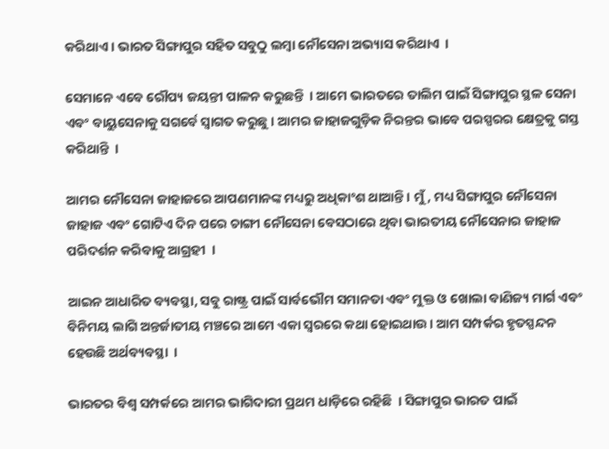କରିଥାଏ । ଭାରତ ସିଙ୍ଗାପୁର ସହିତ ସବୁଠୁ ଲମ୍ବା ନୌସେନା ଅଭ୍ୟାସ କରିଥାଏ  ।

ସେମାନେ ଏବେ ରୌପ୍ୟ ଜୟନ୍ତୀ ପାଳନ କରୁଛନ୍ତି  । ଆମେ ଭାରତରେ ତାଲିମ ପାଇଁ ସିଙ୍ଗାପୁର ସ୍ଥଳ ସେନା ଏବଂ ବାୟୁସେନାକୁ ସଗର୍ବେ ସ୍ୱାଗତ କରୁଛୁ । ଆମର ଜାହାଜଗୁଡ଼ିକ ନିରନ୍ତର ଭାବେ ପରସ୍ପରର କ୍ଷେତ୍ରକୁ ଗସ୍ତ କରିଥାନ୍ତି  ।

ଆମର ନୌସେନା ଜାହାଜରେ ଆପଣମାନଙ୍କ ମଧ୍ୟରୁ ଅଧିକାଂଶ ଥାଆନ୍ତି । ମୁଁ, ମଧ୍ୟ ସିଙ୍ଗାପୁର ନୌସେନା ଜାହାଜ ଏବଂ ଗୋଟିଏ ଦିନ ପରେ ଚାଙ୍ଗୀ ନୌସେନା ବେସଠାରେ ଥିବା ଭାରତୀୟ ନୌସେନାର ଜାହାଜ ପରିଦର୍ଶନ କରିବାକୁ ଆଗ୍ରହୀ  ।

ଆଇନ ଆଧାରିତ ବ୍ୟବସ୍ଥା, ସବୁ ରାଷ୍ଟ୍ର ପାଇଁ ସାର୍ବଭୌମ ସମାନତା ଏବଂ ମୁକ୍ତ ଓ ଖୋଲା ବାଣିଜ୍ୟ ମାର୍ଗ ଏବଂ ବିନିମୟ ଲାଗି ଅନ୍ତର୍ଜାତୀୟ ମଞ୍ଚରେ ଆମେ ଏକା ସ୍ୱରରେ କଥା ହୋଇଥାଉ । ଆମ ସମ୍ପର୍କର ହୃତସ୍ପନ୍ଦନ ହେଉଛି ଅର୍ଥବ୍ୟବସ୍ଥା  ।

ଭାରତର ବିଶ୍ୱ ସମ୍ପର୍କରେ ଆମର ଭାଗିଦାରୀ ପ୍ରଥମ ଧାଡ଼ିରେ ରହିଛି  । ସିଙ୍ଗାପୁର ଭାରତ ପାଇଁ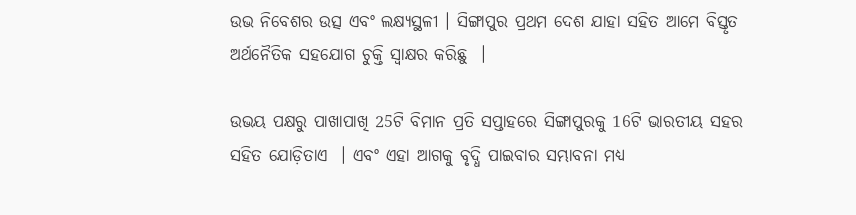ଉଭ ନିବେଶର ଉତ୍ସ ଏବଂ ଲକ୍ଷ୍ୟସ୍ଥଳୀ । ସିଙ୍ଗାପୁର ପ୍ରଥମ ଦେଶ ଯାହା ସହିତ ଆମେ ବିସ୍ତୃତ ଅର୍ଥନୈତିକ ସହଯୋଗ ଚୁକ୍ତି ସ୍ୱାକ୍ଷର କରିଛୁ  ।

ଉଭୟ ପକ୍ଷରୁ ପାଖାପାଖି 25ଟି ବିମାନ ପ୍ରତି ସପ୍ତାହରେ ସିଙ୍ଗାପୁରକୁ 16ଟି ଭାରତୀୟ ସହର ସହିତ ଯୋଡ଼ିତାଏ  । ଏବଂ ଏହା ଆଗକୁ ବୃଦ୍ଧି ପାଇବାର ସମ୍ଭାବନା ମଧ୍ୟ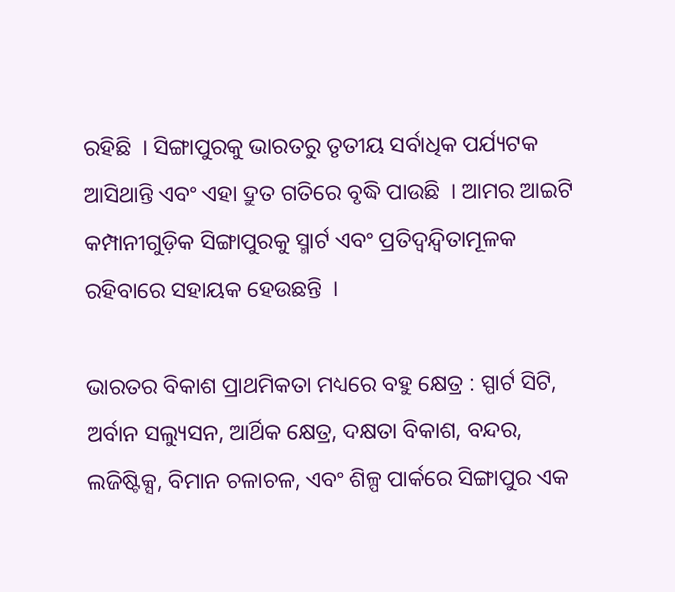ରହିଛି  । ସିଙ୍ଗାପୁରକୁ ଭାରତରୁ ତୃତୀୟ ସର୍ବାଧିକ ପର୍ଯ୍ୟଟକ ଆସିଥାନ୍ତି ଏବଂ ଏହା ଦ୍ରୁତ ଗତିରେ ବୃଦ୍ଧି ପାଉଛି  । ଆମର ଆଇଟି କମ୍ପାନୀଗୁଡ଼ିକ ସିଙ୍ଗାପୁରକୁ ସ୍ମାର୍ଟ ଏବଂ ପ୍ରତିଦ୍ୱନ୍ଦ୍ୱିତାମୂଳକ ରହିବାରେ ସହାୟକ ହେଉଛନ୍ତି  ।

ଭାରତର ବିକାଶ ପ୍ରାଥମିକତା ମଧ୍ୟରେ ବହୁ କ୍ଷେତ୍ର : ସ୍ପାର୍ଟ ସିଟି, ଅର୍ବାନ ସଲ୍ୟୁସନ, ଆର୍ଥିକ କ୍ଷେତ୍ର, ଦକ୍ଷତା ବିକାଶ, ବନ୍ଦର, ଲଜିଷ୍ଟିକ୍ସ, ବିମାନ ଚଳାଚଳ, ଏବଂ ଶିଳ୍ପ ପାର୍କରେ ସିଙ୍ଗାପୁର ଏକ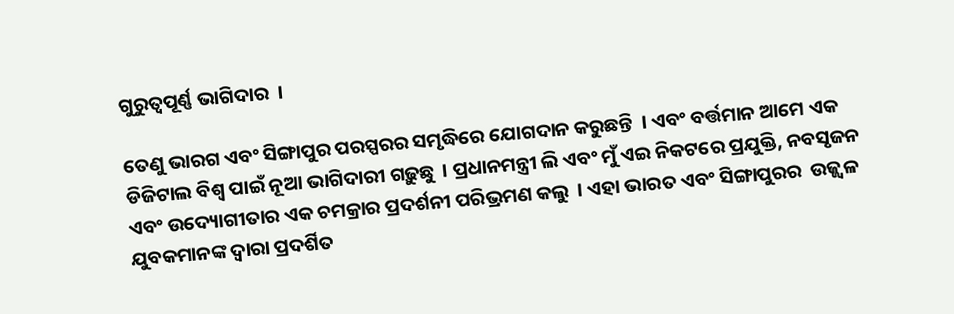ଗୁରୁତ୍ୱପୂର୍ଣ୍ଣ ଭାଗିଦାର  ।

ତେଣୁ ଭାରଗ ଏବଂ ସିଙ୍ଗାପୁର ପରସ୍ପରର ସମୃଦ୍ଧିରେ ଯୋଗଦାନ କରୁଛନ୍ତି  । ଏବଂ ବର୍ତ୍ତମାନ ଆମେ ଏକ ଡିଜିଟାଲ ବିଶ୍ୱ ପାଇଁ ନୂଆ ଭାଗିଦାରୀ ଗଢ଼ୁଛୁ  । ପ୍ରଧାନମନ୍ତ୍ରୀ ଲି ଏବଂ ମୁଁ ଏଇ ନିକଟରେ ପ୍ରଯୁକ୍ତି, ନବସୃଜନ ଏବଂ ଉଦ୍ୟୋଗୀତାର ଏକ ଚମକ୍ରାର ପ୍ରଦର୍ଶନୀ ପରିଭ୍ରମଣ କଲୁ  । ଏହା ଭାରତ ଏବଂ ସିଙ୍ଗାପୁରର  ଉଜ୍ଜ୍ୱଳ ଯୁବକମାନଙ୍କ ଦ୍ୱାରା ପ୍ରଦର୍ଶିତ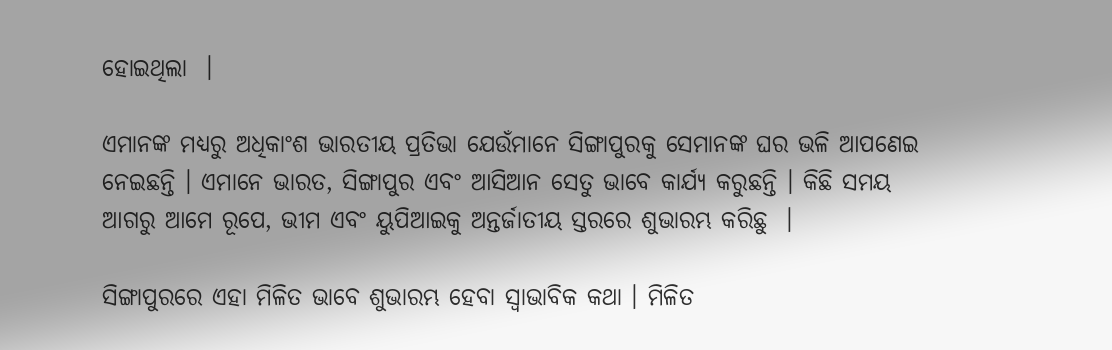ହୋଇଥିଲା  ।

ଏମାନଙ୍କ ମଧ୍ୟରୁ ଅଧିକାଂଶ ଭାରତୀୟ ପ୍ରତିଭା ଯେଉଁମାନେ ସିଙ୍ଗାପୁରକୁ ସେମାନଙ୍କ ଘର ଭଳି ଆପଣେଇ ନେଇଛନ୍ତି । ଏମାନେ ଭାରତ, ସିଙ୍ଗାପୁର ଏବଂ ଆସିଆନ ସେତୁ ଭାବେ କାର୍ଯ୍ୟ କରୁଛନ୍ତି । କିଛି ସମୟ ଆଗରୁ ଆମେ ରୂପେ, ଭୀମ ଏବଂ ୟୁପିଆଇକୁ ଅନ୍ତର୍ଜାତୀୟ ସ୍ତରରେ ଶୁଭାରମ୍ଭ କରିଛୁ  ।

ସିଙ୍ଗାପୁରରେ ଏହା ମିଳିତ ଭାବେ ଶୁଭାରମ୍ଭ ହେବା ସ୍ୱାଭାବିକ କଥା । ମିଳିତ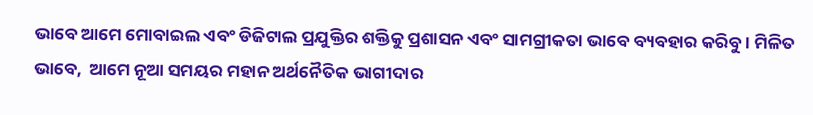ଭାବେ ଆମେ ମୋବାଇଲ ଏବଂ ଡିଜିଟାଲ ପ୍ରଯୁକ୍ତିର ଶକ୍ତିକୁ ପ୍ରଶାସନ ଏବଂ ସାମଗ୍ରୀକତା ଭାବେ ବ୍ୟବହାର କରିବୁ । ମିଳିତ ଭାବେ,  ଆମେ ନୂଆ ସମୟର ମହାନ ଅର୍ଥନୈତିକ ଭାଗୀଦାର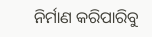ନିର୍ମାଣ କରିପାରିବୁ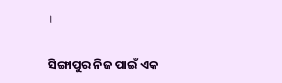।

ସିଙ୍ଗାପୁର ନିଜ ପାଇଁ ଏକ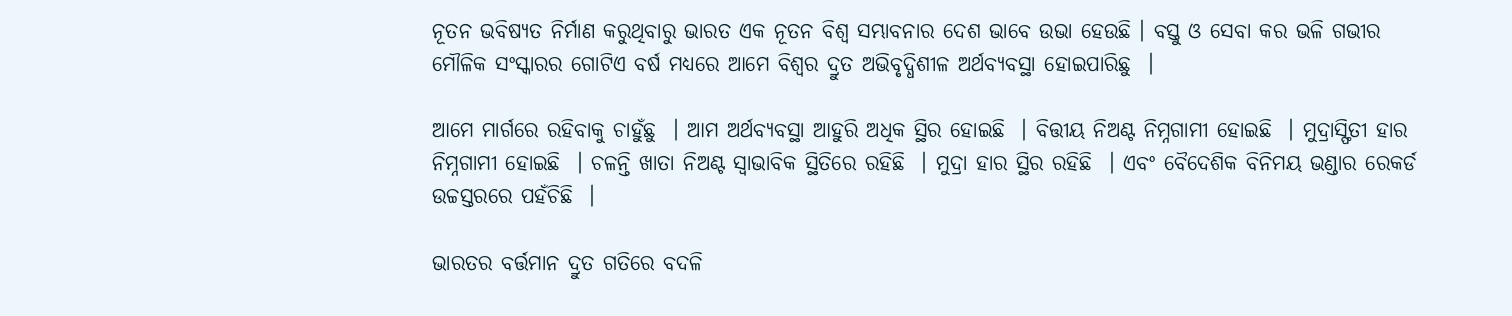ନୂତନ ଭବିଷ୍ୟତ ନିର୍ମାଣ କରୁଥିବାରୁ ଭାରତ ଏକ ନୂତନ ବିଶ୍ୱ ସମ୍ଭାବନାର ଦେଶ ଭାବେ ଉଭା ହେଉଛି । ବସ୍ତୁ ଓ ସେବା କର ଭଳି ଗଭୀର ମୌଳିକ ସଂସ୍କାରର ଗୋଟିଏ ବର୍ଷ ମଧ୍ୟରେ ଆମେ ବିଶ୍ୱର ଦ୍ରୁତ ଅଭିବୃଦ୍ଧିଶୀଳ ଅର୍ଥବ୍ୟବସ୍ଥା ହୋଇପାରିଛୁ  ।

ଆମେ ମାର୍ଗରେ ରହିବାକୁ ଚାହୁଁଛୁ  । ଆମ ଅର୍ଥବ୍ୟବସ୍ଥା ଆହୁରି ଅଧିକ ସ୍ଥିର ହୋଇଛି  । ବିତ୍ତୀୟ ନିଅଣ୍ଟ ନିମ୍ନଗାମୀ ହୋଇଛି  । ମୁଦ୍ରାସ୍ଫିତୀ ହାର ନିମ୍ନଗାମୀ ହୋଇଛି  । ଚଳନ୍ତି ଖାତା ନିଅଣ୍ଟ ସ୍ୱାଭାବିକ ସ୍ଥିତିରେ ରହିଛି  । ମୁଦ୍ରା ହାର ସ୍ଥିର ରହିଛି  । ଏବଂ ବୈଦେଶିକ ବିନିମୟ ଭଣ୍ଡାର ରେକର୍ଡ ଉଚ୍ଚସ୍ତରରେ ପହଁଚିଛି  ।

ଭାରତର ବର୍ତ୍ତମାନ ଦ୍ରୁତ ଗତିରେ ବଦଳି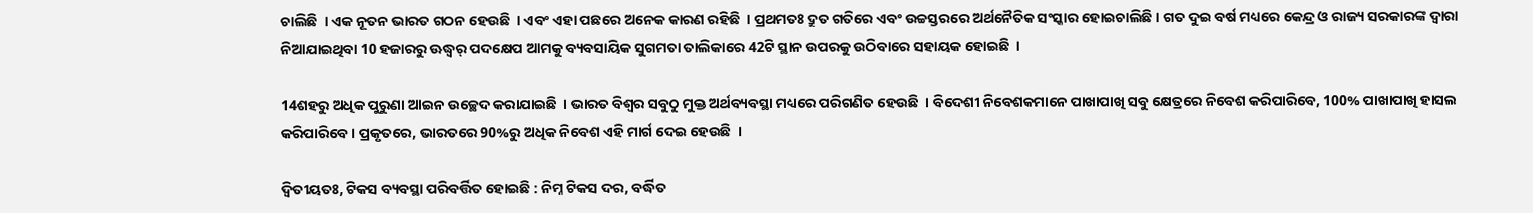ଚାଲିଛି  । ଏକ ନୂତନ ଭାରତ ଗଠନ ହେଉଛି  । ଏବଂ ଏହା ପଛରେ ଅନେକ କାରଣ ରହିଛି  । ପ୍ରଥମତଃ ଦ୍ରୁତ ଗତିରେ ଏବଂ ଉଚ୍ଚସ୍ତରରେ ଅର୍ଥନୈତିକ ସଂସ୍କାର ହୋଇଚାଲିଛି । ଗତ ଦୁଇ ବର୍ଷ ମଧ୍ୟରେ କେନ୍ଦ୍ର ଓ ରାଜ୍ୟ ସରକାରଙ୍କ ଦ୍ୱାରା ନିଆଯାଇଥିବା 10 ହଜାରରୁ ଊଦ୍ଧ୍ୱର୍ ପଦକ୍ଷେପ ଆମକୁ ବ୍ୟବସାୟିକ ସୁଗମତା ତାଲିକାରେ 42ଟି ସ୍ଥାନ ଉପରକୁ ଉଠିବାରେ ସହାୟକ ହୋଇଛି  ।

14ଶହରୁ ଅଧିକ ପୁରୁଣା ଆଇନ ଉଚ୍ଛେଦ କରାଯାଇଛି  । ଭାରତ ବିଶ୍ୱର ସବୁଠୁ ମୁକ୍ତ ଅର୍ଥବ୍ୟବସ୍ଥା ମଧ୍ୟରେ ପରିଗଣିତ ହେଉଛି  । ବିଦେଶୀ ନିବେଶକମାନେ ପାଖାପାଖି ସବୁ କ୍ଷେତ୍ରରେ ନିବେଶ କରିପାରିବେ, 100% ପାଖାପାଖି ହାସଲ କରିପାରିବେ । ପ୍ରକୃତରେ, ଭାରତରେ 90%ରୁ ଅଧିକ ନିବେଶ ଏହି ମାର୍ଗ ଦେଇ ହେଉଛି  ।

ଦ୍ୱିତୀୟତଃ, ଟିକସ ବ୍ୟବସ୍ଥା ପରିବର୍ତ୍ତିତ ହୋଇଛି : ନିମ୍ନ ଟିକସ ଦର, ବର୍ଦ୍ଧିତ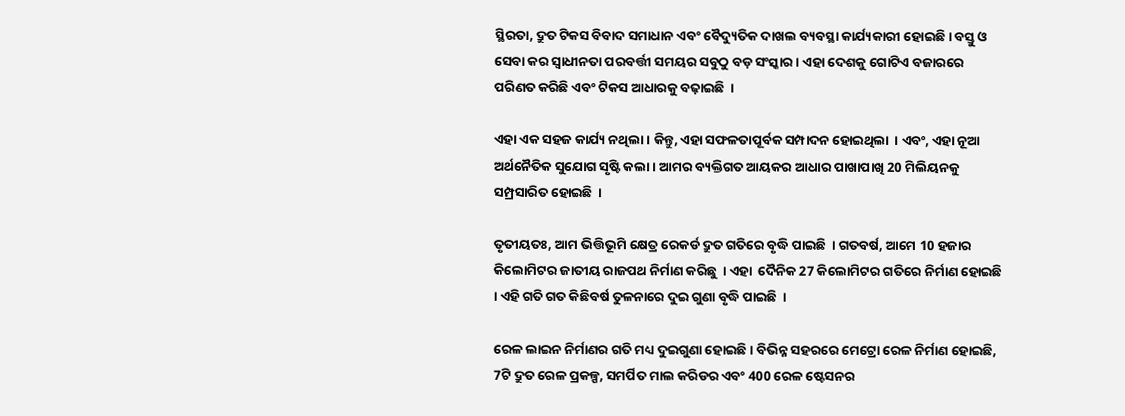ସ୍ଥିରତା, ଦ୍ରୁତ ଟିକସ ବିବାଦ ସମାଧାନ ଏବଂ ବୈଦ୍ୟୁତିକ ଦାଖଲ ବ୍ୟବସ୍ଥା କାର୍ଯ୍ୟକାରୀ ହୋଇଛି । ବସ୍ତୁ ଓ ସେବା କର ସ୍ୱାଧୀନତା ପରବର୍ତ୍ତୀ ସମୟର ସବୁଠୁ ବଡ଼ ସଂସ୍କାର । ଏହା ଦେଶକୁ ଗୋଟିଏ ବଜାରରେ ପରିଣତ କରିଛି ଏବଂ ଟିକସ ଆଧାରକୁ ବଢ଼ାଇଛି  ।

ଏହା ଏକ ସହଜ କାର୍ଯ୍ୟ ନଥିଲା । କିନ୍ତୁ, ଏହା ସଫଳତାପୂର୍ବକ ସମ୍ପାଦନ ହୋଇଥିଲା  । ଏବଂ, ଏହା ନୂଆ ଅର୍ଥନୈତିକ ସୁଯୋଗ ସୃଷ୍ଟି କଲା । ଆମର ବ୍ୟକ୍ତିଗତ ଆୟକର ଆଧାର ପାଖାପାଖି 20 ମିଲିୟନକୁ ସମ୍ପ୍ରସାରିତ ହୋଇଛି  ।

ତୃତୀୟତଃ, ଆମ ଭିତ୍ତିଭୂମି କ୍ଷେତ୍ର ରେକର୍ଡ ଦ୍ରୁତ ଗତିରେ ବୃଦ୍ଧି ପାଇଛି  । ଗତବର୍ଷ, ଆମେ 10 ହଜାର କିଲୋମିଟର ଜାତୀୟ ରାଜପଥ ନିର୍ମାଣ କରିଛୁ  । ଏହା  ଦୈନିକ 27 କିଲୋମିଟର ଗତିରେ ନିର୍ମାଣ ହୋଇଛି  । ଏହି ଗତି ଗତ କିଛିବର୍ଷ ତୁଳନାରେ ଦୁଇ ଗୁଣା ବୃଦ୍ଧି ପାଇଛି  ।

ରେଳ ଲାଇନ ନିର୍ମାଣର ଗତି ମଧ୍ୟ ଦୁଇଗୁଣା ହୋଇଛି । ବିଭିନ୍ନ ସହରରେ ମେଟ୍ରୋ ରେଳ ନିର୍ମାଣ ହୋଇଛି, 7ଟି ଦ୍ରୁତ ରେଳ ପ୍ରକଳ୍ପ, ସମର୍ପିତ ମାଲ କରିଡର ଏବଂ 400 ରେଳ ଷ୍ଟେସନର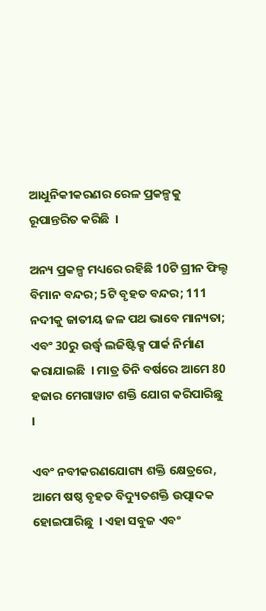ଆଧୁନିକୀକରଣର ରେଳ ପ୍ରକଳ୍ପକୁ ରୂପାନ୍ତରିତ କରିଛି  ।

ଅନ୍ୟ ପ୍ରକଳ୍ପ ମଧ୍ୟରେ ରହିଛି 10ଟି ଗ୍ରୀନ ଫିଲ୍ଡ ବିମାନ ବନ୍ଦର; 5ଟି ବୃହତ ବନ୍ଦର; 111 ନଦୀକୁ ଜାତୀୟ ଜଳ ପଥ ଭାବେ ମାନ୍ୟତା; ଏବଂ 30ରୁ ଉର୍ଦ୍ଧ୍ଵ ଲଜିଷ୍ଟିକ୍ସ ପାର୍କ ନିର୍ମାଣ କରାଯାଇଛି  । ମାତ୍ର ତିନି ବର୍ଷରେ ଆମେ 80 ହଜାର ମେଗାୱାଟ ଶକ୍ତି ଯୋଗ କରିପାରିଛୁ  ।

ଏବଂ ନବୀକରଣଯୋଗ୍ୟ ଶକ୍ତି କ୍ଷେତ୍ରରେ, ଆମେ ଷଷ୍ଠ ବୃହତ ବିଦ୍ୟୁତଶକ୍ତି ଉତ୍ପାଦକ ହୋଇପାରିଛୁ  । ଏହା ସବୁଜ ଏବଂ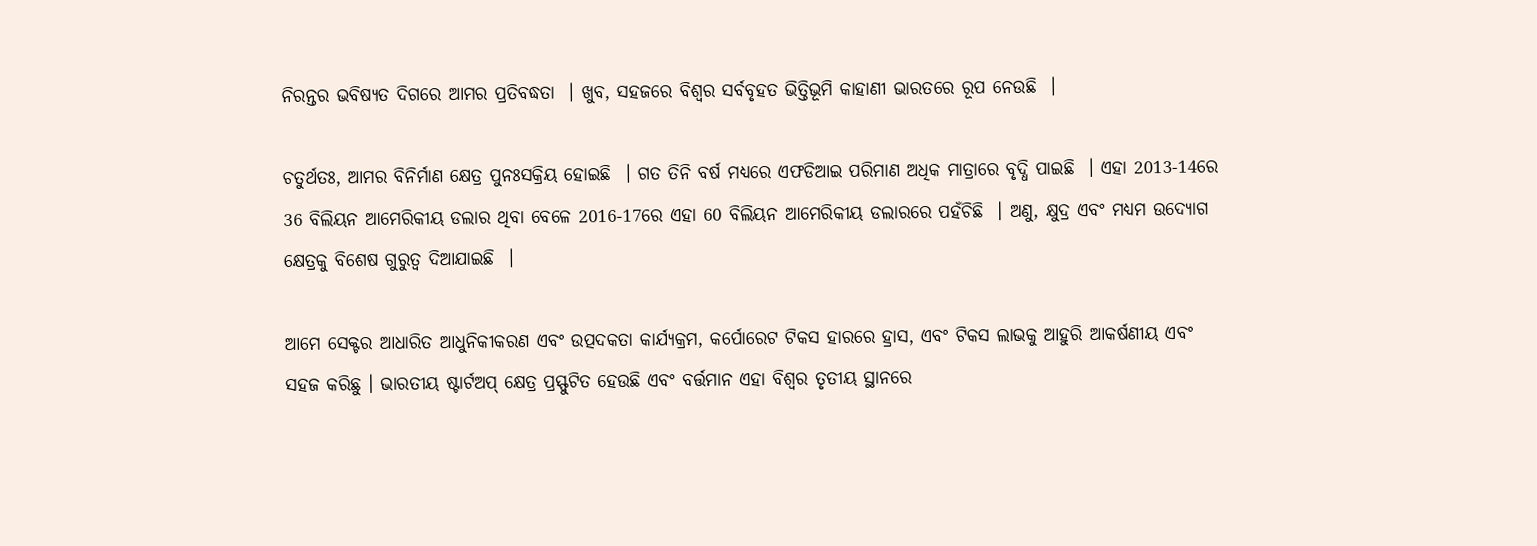ନିରନ୍ତର ଭବିଷ୍ୟତ ଦିଗରେ ଆମର ପ୍ରତିବଦ୍ଧତା  । ଖୁବ, ସହଜରେ ବିଶ୍ୱର ସର୍ବବୃହତ ଭିତ୍ତିଭୂମି କାହାଣୀ ଭାରତରେ ରୂପ ନେଉଛି  ।

ଚତୁର୍ଥତଃ, ଆମର ବିନିର୍ମାଣ କ୍ଷେତ୍ର ପୁନଃସକ୍ରିୟ ହୋଇଛି  । ଗତ ତିନି ବର୍ଷ ମଧ୍ୟରେ ଏଫଡିଆଇ ପରିମାଣ ଅଧିକ ମାତ୍ରାରେ ବୃଦ୍ଧି ପାଇଛି  । ଏହା 2013-14ରେ 36 ବିଲିୟନ ଆମେରିକୀୟ ଡଲାର ଥିବା ବେଳେ 2016-17ରେ ଏହା 60 ବିଲିୟନ ଆମେରିକୀୟ ଡଲାରରେ ପହଁଚିଛି  । ଅଣୁ, କ୍ଷୁଦ୍ର ଏବଂ ମଧ୍ୟମ ଉଦ୍ୟୋଗ କ୍ଷେତ୍ରକୁ ବିଶେଷ ଗୁରୁତ୍ୱ ଦିଆଯାଇଛି  ।

ଆମେ ସେକ୍ଟର ଆଧାରିତ ଆଧୁନିକୀକରଣ ଏବଂ ଉତ୍ପଦକତା କାର୍ଯ୍ୟକ୍ରମ, କର୍ପୋରେଟ ଟିକସ ହାରରେ ହ୍ରାସ, ଏବଂ ଟିକସ ଲାଭକୁ ଆହୁରି ଆକର୍ଷଣୀୟ ଏବଂ ସହଜ କରିଛୁ । ଭାରତୀୟ ଷ୍ଟାର୍ଟଅପ୍ କ୍ଷେତ୍ର ପ୍ରସ୍ଫୁଟିତ ହେଉଛି ଏବଂ ବର୍ତ୍ତମାନ ଏହା ବିଶ୍ୱର ତୃତୀୟ ସ୍ଥାନରେ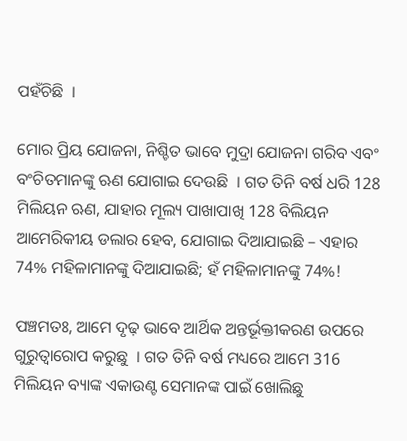ପହଁଚିଛି  ।

ମୋର ପ୍ରିୟ ଯୋଜନା, ନିଶ୍ଚିତ ଭାବେ ମୁଦ୍ରା ଯୋଜନା ଗରିବ ଏବଂ ବଂଚିତମାନଙ୍କୁ ଋଣ ଯୋଗାଇ ଦେଉଛି  । ଗତ ତିନି ବର୍ଷ ଧରି 128 ମିଲିୟନ ଋଣ, ଯାହାର ମୂଲ୍ୟ ପାଖାପାଖି 128 ବିଲିୟନ ଆମେରିକୀୟ ଡଲାର ହେବ, ଯୋଗାଇ ଦିଆଯାଇଛି – ଏହାର 74% ମହିଳାମାନଙ୍କୁ ଦିଆଯାଇଛି; ହଁ ମହିଳାମାନଙ୍କୁ 74%!

ପଞ୍ଚମତଃ, ଆମେ ଦୃଢ଼ ଭାବେ ଆର୍ଥିକ ଅନ୍ତର୍ଭୂକ୍ତୀକରଣ ଉପରେ ଗୁରୁତ୍ୱାରୋପ କରୁଛୁ  । ଗତ ତିନି ବର୍ଷ ମଧ୍ୟରେ ଆମେ 316 ମିଲିୟନ ବ୍ୟାଙ୍କ ଏକାଉଣ୍ଟ ସେମାନଙ୍କ ପାଇଁ ଖୋଲିଛୁ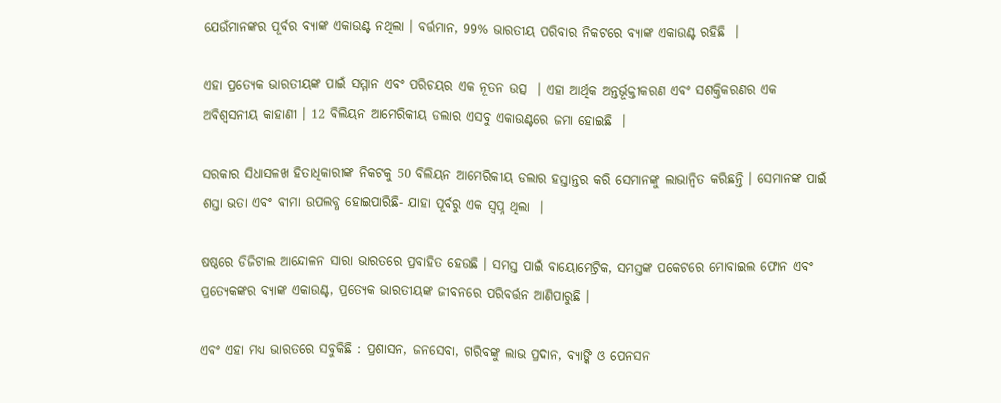ଯେଉଁମାନଙ୍କର ପୂର୍ବର ବ୍ୟାଙ୍କ ଏକାଉଣ୍ଟ ନଥିଲା । ବର୍ତ୍ତମାନ, 99% ଭାରତୀୟ ପରିବାର ନିକଟରେ ବ୍ୟାଙ୍କ ଏକାଉଣ୍ଟ ରହିଛି  ।

ଏହା ପ୍ରତ୍ୟେକ ଭାରତୀୟଙ୍କ ପାଇଁ ସମ୍ମାନ ଏବଂ ପରିଚୟର ଏକ ନୂତନ ଉତ୍ସ  । ଏହା ଆର୍ଥିକ ଅନ୍ତର୍ଭୂକ୍ତୀକରଣ ଏବଂ ସଶକ୍ତିକରଣର ଏକ ଅବିଶ୍ୱସନୀୟ କାହାଣୀ । 12 ବିଲିୟନ ଆମେରିକୀୟ ଡଲାର ଏସବୁ ଏକାଉଣ୍ଟରେ ଜମା ହୋଇଛି  ।

ସରକାର ସିଧାସଳଖ ହିତାଧିକାରୀଙ୍କ ନିକଟକୁ 50 ବିଲିୟନ ଆମେରିକୀୟ ଡଲାର ହସ୍ତାନ୍ତର କରି ସେମାନଙ୍କୁ ଲାଭାନ୍ୱିତ କରିଛନ୍ତି । ସେମାନଙ୍କ ପାଇଁ ଶସ୍ତା ଭତା ଏବଂ ବୀମା ଉପଲବ୍ଧ ହୋଇପାରିଛି- ଯାହା ପୂର୍ବରୁ ଏକ ସ୍ୱପ୍ନ ଥିଲା  ।

ଷଷ୍ଠରେ ଡିଜିଟାଲ ଆନ୍ଦୋଳନ ସାରା ଭାରତରେ ପ୍ରବାହିତ ହେଉଛି । ସମସ୍ତ ପାଇଁ ବାୟୋମେଟ୍ରିକ, ସମସ୍ତଙ୍କ ପକେଟରେ ମୋବାଇଲ ଫୋନ ଏବଂ ପ୍ରତ୍ୟେକଙ୍କର ବ୍ୟାଙ୍କ ଏକାଉଣ୍ଟ, ପ୍ରତ୍ୟେକ ଭାରତୀୟଙ୍କ ଜୀବନରେ ପରିବର୍ତ୍ତନ ଆଣିପାରୁଛି ।

ଏବଂ ଏହା ମଧ୍ୟ ଭାରତରେ ସବୁକିଛି : ପ୍ରଶାସନ, ଜନସେବା, ଗରିବଙ୍କୁ ଲାଭ ପ୍ରଦାନ, ବ୍ୟାଙ୍କି ଓ ପେନସନ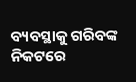ବ୍ୟବସ୍ଥାକୁ ଗରିବଙ୍କ ନିକଟରେ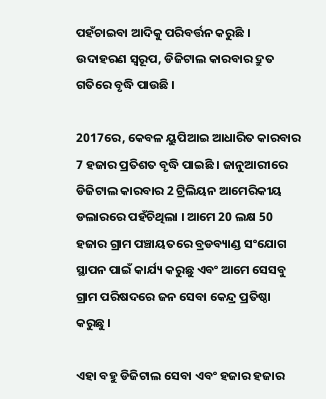ପହଁଚାଇବା ଆଦିକୁ ପରିବର୍ତ୍ତନ କରୁଛି । ଉଦାହରଣ ସ୍ୱରୂପ, ଡିଜିଟାଲ କାରବାର ଦ୍ରୁତ ଗତିରେ ବୃଦ୍ଧି ପାଉଛି ।

2017ରେ, କେବଳ ୟୁପିଆଇ ଆଧାରିତ କାରବାର 7 ହଜାର ପ୍ରତିଶତ ବୃଦ୍ଧି ପାଇଛି । ଜାନୁଆରୀରେ ଡିଜିଟାଲ କାରବାର 2 ଟ୍ରିଲିୟନ ଆମେରିକୀୟ ଡଲାରରେ ପହଁଚିଥିଲା । ଆମେ 20 ଲକ୍ଷ 50 ହଜାର ଗ୍ରାମ ପଞ୍ଚାୟତରେ ବ୍ରଡବ୍ୟାଣ୍ଡ ସଂଯୋଗ ସ୍ଥାପନ ପାଇଁ କାର୍ଯ୍ୟ କରୁଛୁ ଏବଂ ଆମେ ସେସବୁ ଗ୍ରାମ ପରିଷଦରେ ଜନ ସେବା କେନ୍ଦ୍ର ପ୍ରତିଷ୍ଠା କରୁଛୁ ।

ଏହା ବହୁ ଡିଜିଟାଲ ସେବା ଏବଂ ହଜାର ହଜାର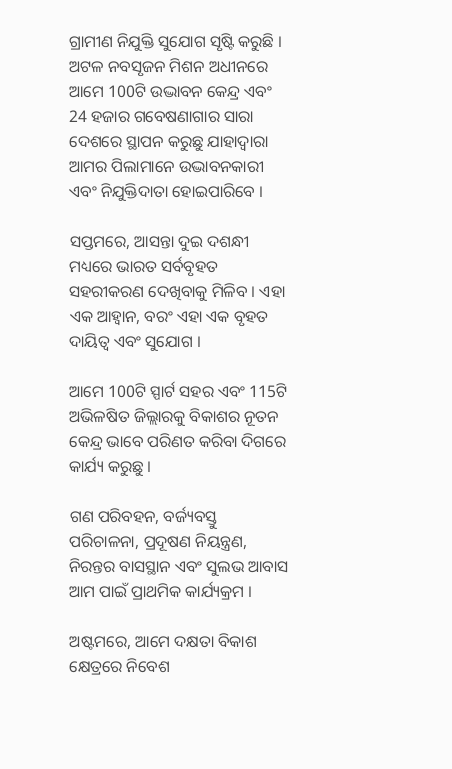ଗ୍ରାମୀଣ ନିଯୁକ୍ତି ସୁଯୋଗ ସୃଷ୍ଟି କରୁଛି । ଅଟଳ ନବସୃଜନ ମିଶନ ଅଧୀନରେ ଆମେ 100ଟି ଉଦ୍ଭାବନ କେନ୍ଦ୍ର ଏବଂ 24 ହଜାର ଗବେଷଣାଗାର ସାରା ଦେଶରେ ସ୍ଥାପନ କରୁଛୁ ଯାହାଦ୍ୱାରା ଆମର ପିଲାମାନେ ଉଦ୍ଭାବନକାରୀ ଏବଂ ନିଯୁକ୍ତିଦାତା ହୋଇପାରିବେ ।

ସପ୍ତମରେ, ଆସନ୍ତା ଦୁଇ ଦଶନ୍ଧୀ ମଧ୍ୟରେ ଭାରତ ସର୍ବବୃହତ ସହରୀକରଣ ଦେଖିବାକୁ ମିଳିବ । ଏହା ଏକ ଆହ୍ୱାନ, ବରଂ ଏହା ଏକ ବୃହତ ଦାୟିତ୍ୱ ଏବଂ ସୁଯୋଗ ।

ଆମେ 100ଟି ସ୍ପାର୍ଟ ସହର ଏବଂ 115ଟି ଅଭିଳଷିତ ଜିଲ୍ଲାରକୁ ବିକାଶର ନୂତନ କେନ୍ଦ୍ର ଭାବେ ପରିଣତ କରିବା ଦିଗରେ କାର୍ଯ୍ୟ କରୁଛୁ ।

ଗଣ ପରିବହନ, ବର୍ଜ୍ୟବସ୍ତୁ ପରିଚାଳନା, ପ୍ରଦୂଷଣ ନିୟନ୍ତ୍ରଣ, ନିରନ୍ତର ବାସସ୍ଥାନ ଏବଂ ସୁଲଭ ଆବାସ ଆମ ପାଇଁ ପ୍ରାଥମିକ କାର୍ଯ୍ୟକ୍ରମ ।

ଅଷ୍ଟମରେ, ଆମେ ଦକ୍ଷତା ବିକାଶ କ୍ଷେତ୍ରରେ ନିବେଶ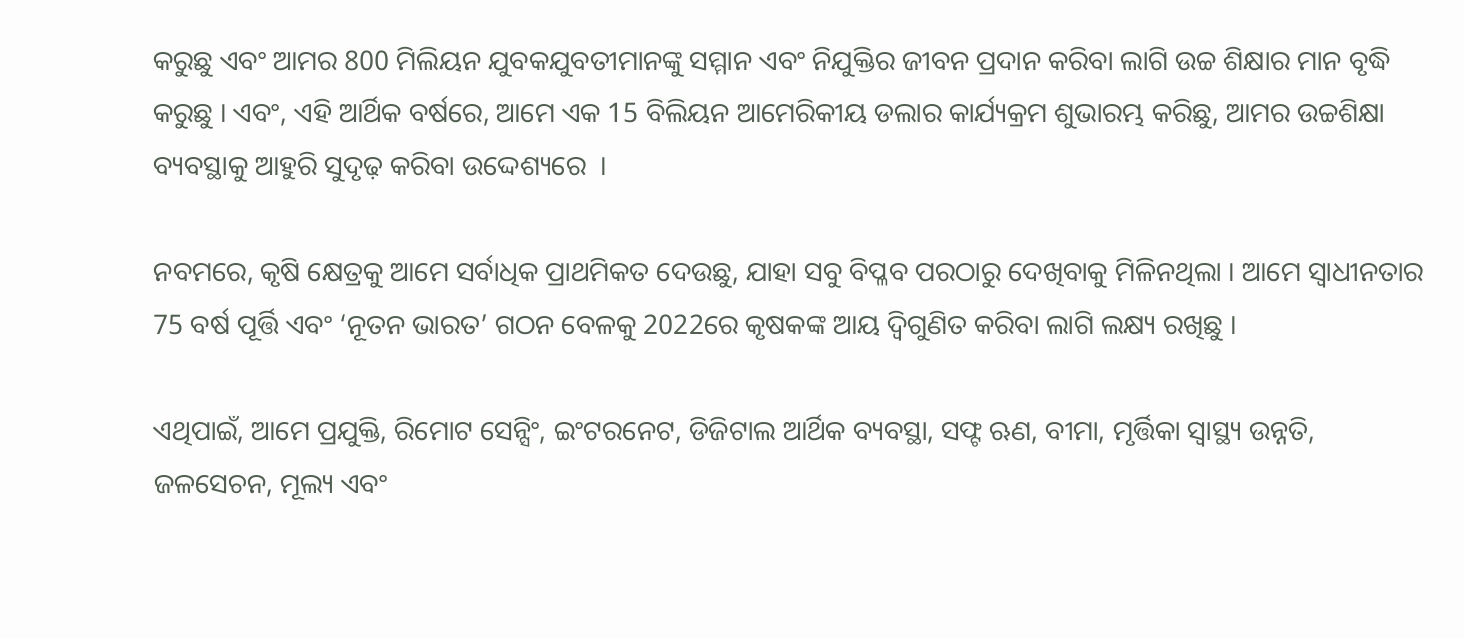କରୁଛୁ ଏବଂ ଆମର 800 ମିଲିୟନ ଯୁବକଯୁବତୀମାନଙ୍କୁ ସମ୍ମାନ ଏବଂ ନିଯୁକ୍ତିର ଜୀବନ ପ୍ରଦାନ କରିବା ଲାଗି ଉଚ୍ଚ ଶିକ୍ଷାର ମାନ ବୃଦ୍ଧି କରୁଛୁ । ଏବଂ, ଏହି ଆର୍ଥିକ ବର୍ଷରେ, ଆମେ ଏକ 15 ବିଲିୟନ ଆମେରିକୀୟ ଡଲାର କାର୍ଯ୍ୟକ୍ରମ ଶୁଭାରମ୍ଭ କରିଛୁ, ଆମର ଉଚ୍ଚଶିକ୍ଷା ବ୍ୟବସ୍ଥାକୁ ଆହୁରି ସୁଦୃଢ଼ କରିବା ଉଦ୍ଦେଶ୍ୟରେ  ।

ନବମରେ, କୃଷି କ୍ଷେତ୍ରକୁ ଆମେ ସର୍ବାଧିକ ପ୍ରାଥମିକତ ଦେଉଛୁ, ଯାହା ସବୁ ବିପ୍ଳବ ପରଠାରୁ ଦେଖିବାକୁ ମିଳିନଥିଲା । ଆମେ ସ୍ୱାଧୀନତାର 75 ବର୍ଷ ପୂର୍ତ୍ତି ଏବଂ ‘ନୂତନ ଭାରତ’ ଗଠନ ବେଳକୁ 2022ରେ କୃଷକଙ୍କ ଆୟ ଦ୍ୱିଗୁଣିତ କରିବା ଲାଗି ଲକ୍ଷ୍ୟ ରଖିଛୁ ।

ଏଥିପାଇଁ, ଆମେ ପ୍ରଯୁକ୍ତି, ରିମୋଟ ସେନ୍ସିଂ, ଇଂଟରନେଟ, ଡିଜିଟାଲ ଆର୍ଥିକ ବ୍ୟବସ୍ଥା, ସଫ୍ଟ ଋଣ, ବୀମା, ମୃର୍ତ୍ତିକା ସ୍ୱାସ୍ଥ୍ୟ ଉନ୍ନତି, ଜଳସେଚନ, ମୂଲ୍ୟ ଏବଂ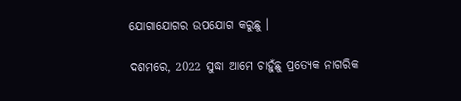ଯୋଗାଯୋଗର ଉପଯୋଗ କରୁଛୁ ।

ଦଶମରେ, 2022 ସୁଦ୍ଧା ଆମେ ଚାହୁଁଛୁ ପ୍ରତ୍ୟେକ ନାଗରିକ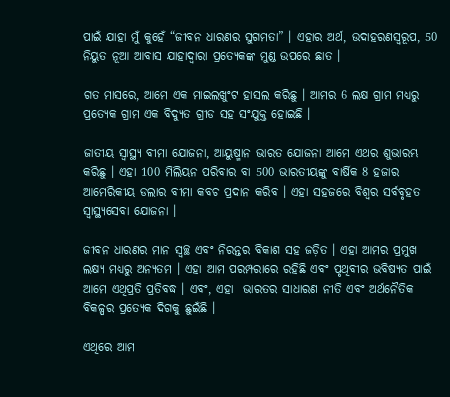ପାଇଁ ଯାହା ମୁଁ କୁହେଁ “ଜୀବନ ଧାରଣର ସୁଗମତା” । ଏହାର ଅର୍ଥ, ଉଦାହରଣସ୍ୱରୂପ, 50 ନିୟୁତ ନୂଆ ଆବାସ ଯାହାଦ୍ୱାରା ପ୍ରତ୍ୟେକଙ୍କ ମୁଣ୍ଡ ଉପରେ ଛାତ ।

ଗତ ମାସରେ, ଆମେ ଏକ ମାଇଲଖୁଂଟ ହାସଲ କରିଛୁ । ଆମର 6 ଲକ୍ଷ ଗ୍ରାମ ମଧ୍ୟରୁ ପ୍ରତ୍ୟେକ ଗ୍ରାମ ଏକ ବିଦ୍ୟୁତ ଗ୍ରୀଡ ସହ ସଂଯୁକ୍ତ ହୋଇଛି ।

ଜାତୀୟ ସ୍ୱାସ୍ଥ୍ୟ ବୀମା ଯୋଜନା, ଆୟୁଷ୍ମାନ ଭାରତ ଯୋଜନା ଆମେ ଏଥର ଶୁଭାରମ୍ଭ କରିଛୁ । ଏହା 100 ମିଲିୟନ ପରିବାର ବା 500 ଭାରତୀୟଙ୍କୁ ବାର୍ଷିକ 8 ହଜାର ଆମେରିକୀୟ ଡଲାର ବୀମା କବଚ ପ୍ରଦାନ କରିବ । ଏହା ସହଜରେ ବିଶ୍ୱର ସର୍ବବୃହତ ସ୍ୱାସ୍ଥ୍ୟସେବା ଯୋଜନା ।

ଜୀବନ ଧାରଣର ମାନ ସ୍ୱଚ୍ଛ ଏବଂ ନିରନ୍ତର ବିକାଶ ସହ ଜଡ଼ିତ । ଏହା ଆମର ପ୍ରମୁଖ ଲକ୍ଷ୍ୟ ମଧ୍ୟରୁ ଅନ୍ୟତମ । ଏହା ଆମ ପରମ୍ପରାରେ ରହିଛି ଏବଂ ପୃଥିବୀର ଭବିଷ୍ୟତ ପାଇଁ ଆମେ ଏଥିପ୍ରତି ପ୍ରତିବଦ୍ଧ । ଏବଂ, ଏହା  ଭାରତର ସାଧାରଣ ନୀତି ଏବଂ ଅର୍ଥନୈତିକ ବିକଳ୍ପର ପ୍ରତ୍ୟେକ ଦିଗକୁ ଛୁଇଁଛି ।

ଏଥିରେ ଆମ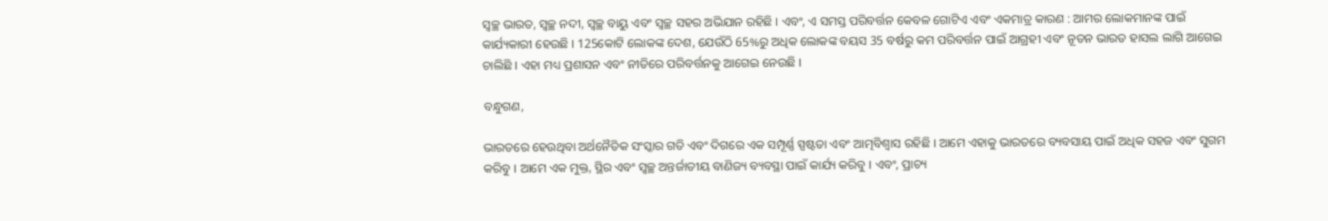ସ୍ୱଚ୍ଛ ଭାରତ, ସ୍ୱଚ୍ଛ ନଦୀ, ସ୍ୱଚ୍ଛ ବାୟୁ ଏବଂ ସ୍ୱଚ୍ଛ ସହର ଅଭିଯାନ ରହିଛି । ଏବଂ, ଏ ସମସ୍ତ ପରିବର୍ତ୍ତନ କେବଳ ଗୋଟିଏ ଏବଂ ଏକମାତ୍ର କାରଣ : ଆମର ଲୋକମାନଙ୍କ ପାଇଁ କାର୍ଯ୍ୟକାରୀ ହେଉଛି । 125କୋଟି ଲୋକଙ୍କ ଦେଶ, ଯେଉଁଠି 65%ରୁ ଅଧିକ ଲୋକଙ୍କ ବୟସ 35 ବର୍ଷରୁ କମ ପରିବର୍ତ୍ତନ ପାଇଁ ଆଗ୍ରହୀ ଏବଂ ନୂତନ ଭାରତ ହାସଲ ଲାଗି ଆଗେଇ ଚାଲିଛି । ଏହା ମଧ୍ୟ ପ୍ରଶାସନ ଏବଂ ନୀତିରେ ପରିବର୍ତ୍ତନକୁ ଆଗେଇ ନେଉଛି ।

ବନ୍ଧୁଗଣ,

ଭାରତରେ ହେଉଥିବା ଅର୍ଥନୈତିକ ସଂସ୍କାର ଗତି ଏବଂ ଦିଗରେ ଏକ ସମ୍ପୂର୍ଣ୍ଣ ସ୍ପଷ୍ଟତା ଏବଂ ଆତ୍ମବିଶ୍ୱାସ ରହିଛି । ଆମେ ଏହାକୁ ଭାରତରେ ବ୍ୟବସାୟ ପାଇଁ ଅଧିକ ସହଜ ଏବଂ ସୁଗମ କରିବୁ । ଆମେ ଏକ ମୁକ୍ତ, ସ୍ଥିର ଏବଂ ସ୍ୱଚ୍ଛ ଅନ୍ତର୍ଜାତୀୟ ବାଣିଜ୍ୟ ବ୍ୟବସ୍ଥା ପାଇଁ କାର୍ଯ୍ୟ କରିବୁ । ଏବଂ, ପ୍ରାଚ୍ୟ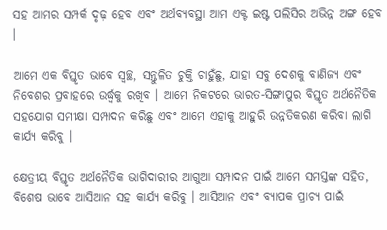ସହ ଆମର ସମ୍ପର୍କ ଦୃଢ଼ ହେବ ଏବଂ ଅର୍ଥବ୍ୟବସ୍ଥା ଆମ ଏକ୍ଟ ଇଷ୍ଟ ପଲିସିର ଅଭିନ୍ନ ଅଙ୍ଗ ହେବ ।

ଆମେ ଏକ ବିସ୍ତୃତ ଭାବେ ସ୍ୱଚ୍ଛ, ସନ୍ତୁଳିତ ଚୁକ୍ତି ଚାହୁଁଛୁ, ଯାହା ସବୁ ଦେଶକୁ ବାଣିଜ୍ୟ ଏବଂ ନିବେଶର ପ୍ରବାହରେ ଉର୍ଦ୍ଧ୍ଵକୁ ରଖିବ । ଆମେ ନିକଟରେ ଭାରତ-ସିଙ୍ଗାପୁର ବିସ୍ତୃତ ଅର୍ଥନୈତିକ ସହଯୋଗ ସମୀକ୍ଷା ସମ୍ପାଦନ କରିଛୁ ଏବଂ ଆମେ ଏହାକୁ ଆହୁରି ଉନ୍ନତିକରଣ କରିବା ଲାଗି କାର୍ଯ୍ୟ କରିବୁ ।

କ୍ଷେତ୍ରୀୟ ବିସ୍ତୃତ ଅର୍ଥନୈତିକ ଭାଗିଦାରୀର ଆଗୁଆ ସମ୍ପାଦନ ପାଇଁ ଆମେ ସମସ୍ତଙ୍କ ସହିତ, ବିଶେଷ ଭାବେ ଆସିଆନ ସହ କାର୍ଯ୍ୟ କରିବୁ । ଆସିଆନ ଏବଂ ବ୍ୟାପକ ପ୍ରାଚ୍ୟ ପାଇଁ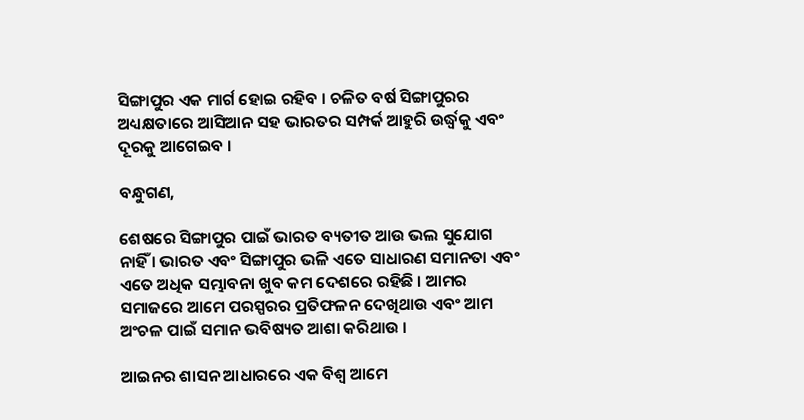ସିଙ୍ଗାପୁର ଏକ ମାର୍ଗ ହୋଇ ରହିବ । ଚଳିତ ବର୍ଷ ସିଙ୍ଗାପୁରର ଅଧ୍ୟକ୍ଷତାରେ ଆସିଆନ ସହ ଭାରତର ସମ୍ପର୍କ ଆହୁରି ଉର୍ଦ୍ଧ୍ଵକୁ ଏବଂ ଦୂରକୁ ଆଗେଇବ ।

ବନ୍ଧୁଗଣ,

ଶେଷରେ ସିଙ୍ଗାପୁର ପାଇଁ ଭାରତ ବ୍ୟତୀତ ଆଉ ଭଲ ସୁଯୋଗ ନାହିଁ । ଭାରତ ଏବଂ ସିଙ୍ଗାପୁର ଭଳି ଏତେ ସାଧାରଣ ସମାନତା ଏବଂ ଏତେ ଅଧିକ ସମ୍ଭାବନା ଖୁବ କମ ଦେଶରେ ରହିଛି । ଆମର ସମାଜରେ ଆମେ ପରସ୍ପରର ପ୍ରତିଫଳନ ଦେଖିଥାଉ ଏବଂ ଆମ ଅଂଚଳ ପାଇଁ ସମାନ ଭବିଷ୍ୟତ ଆଶା କରିଥାଉ ।

ଆଇନର ଶାସନ ଆଧାରରେ ଏକ ବିଶ୍ୱ ଆମେ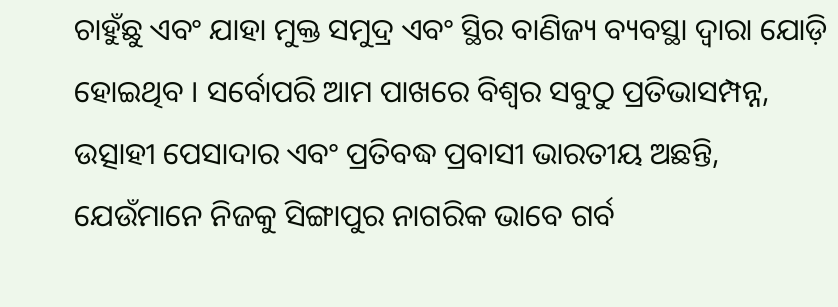ଚାହୁଁଛୁ ଏବଂ ଯାହା ମୁକ୍ତ ସମୁଦ୍ର ଏବଂ ସ୍ଥିର ବାଣିଜ୍ୟ ବ୍ୟବସ୍ଥା ଦ୍ୱାରା ଯୋଡ଼ି ହୋଇଥିବ । ସର୍ବୋପରି ଆମ ପାଖରେ ବିଶ୍ୱର ସବୁଠୁ ପ୍ରତିଭାସମ୍ପନ୍ନ, ଉତ୍ସାହୀ ପେସାଦାର ଏବଂ ପ୍ରତିବଦ୍ଧ ପ୍ରବାସୀ ଭାରତୀୟ ଅଛନ୍ତି, ଯେଉଁମାନେ ନିଜକୁ ସିଙ୍ଗାପୁର ନାଗରିକ ଭାବେ ଗର୍ବ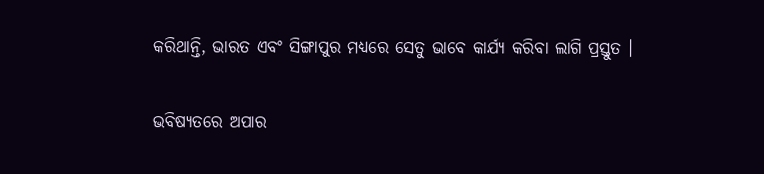କରିଥାନ୍ତି, ଭାରତ ଏବଂ ସିଙ୍ଗାପୁର ମଧ୍ୟରେ ସେତୁ ଭାବେ କାର୍ଯ୍ୟ କରିବା ଲାଗି ପ୍ରସ୍ତୁତ ।

ଭବିଷ୍ୟତରେ ଅପାର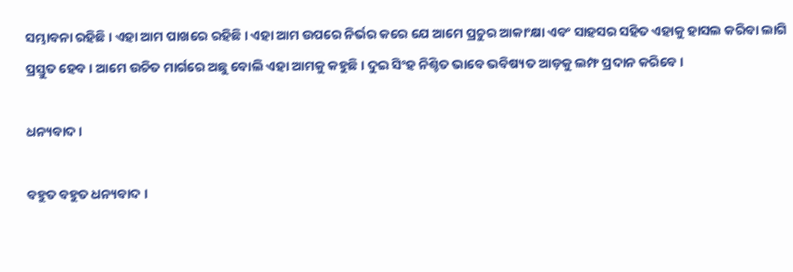ସମ୍ଭାବନା ରହିଛି । ଏହା ଆମ ପାଖରେ ରହିଛି । ଏହା ଆମ ଉପରେ ନିର୍ଭର କରେ ଯେ ଆମେ ପ୍ରଚୁର ଆକାଂକ୍ଷା ଏବଂ ସାହସର ସହିତ ଏହାକୁ ହାସଲ କରିବା ଲାଗି ପ୍ରସ୍ତୁତ ହେବ । ଆମେ ଉଚିତ ମାର୍ଗରେ ଅଛୁ ବୋଲି ଏହା ଆମକୁ କହୁଛି । ଦୁଇ ସିଂହ ନିଶ୍ଚିତ ଭାବେ ଭବିଷ୍ୟତ ଆଡ଼କୁ ଲମ୍ଫ ପ୍ରଦାନ କରିବେ ।

ଧନ୍ୟବାଦ ।

ବହୁତ ବହୁତ ଧନ୍ୟବାଦ ।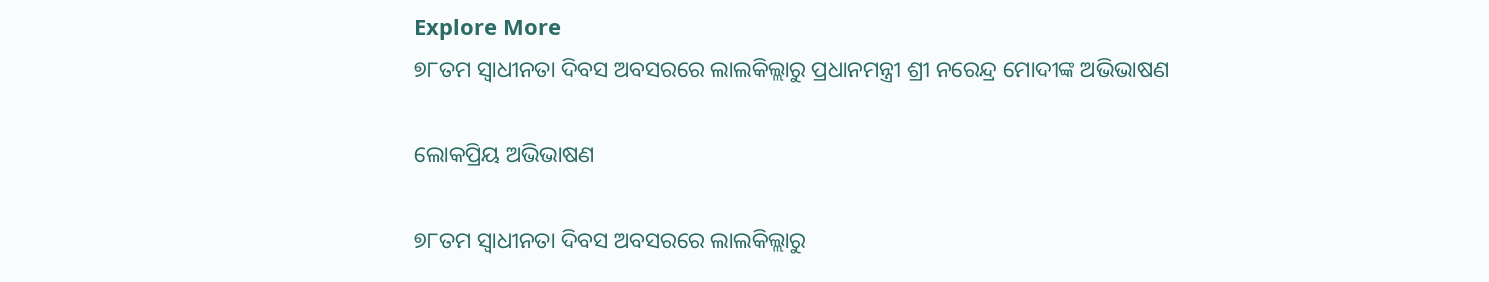Explore More
୭୮ତମ ସ୍ୱାଧୀନତା ଦିବସ ଅବସରରେ ଲାଲକିଲ୍ଲାରୁ ପ୍ରଧାନମନ୍ତ୍ରୀ ଶ୍ରୀ ନରେନ୍ଦ୍ର ମୋଦୀଙ୍କ ଅଭିଭାଷଣ

ଲୋକପ୍ରିୟ ଅଭିଭାଷଣ

୭୮ତମ ସ୍ୱାଧୀନତା ଦିବସ ଅବସରରେ ଲାଲକିଲ୍ଲାରୁ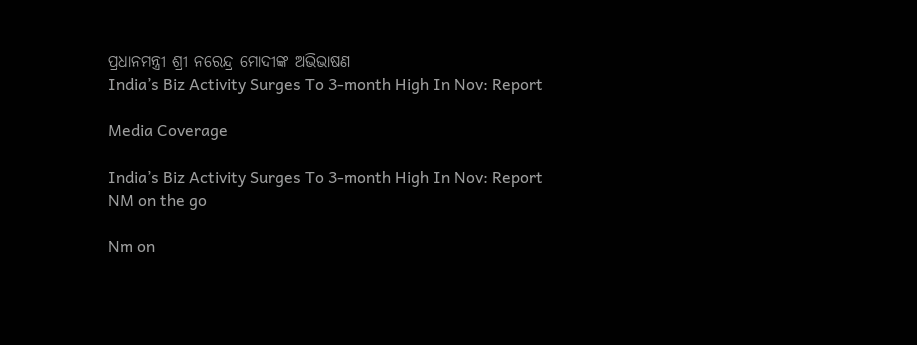ପ୍ରଧାନମନ୍ତ୍ରୀ ଶ୍ରୀ ନରେନ୍ଦ୍ର ମୋଦୀଙ୍କ ଅଭିଭାଷଣ
India’s Biz Activity Surges To 3-month High In Nov: Report

Media Coverage

India’s Biz Activity Surges To 3-month High In Nov: Report
NM on the go

Nm on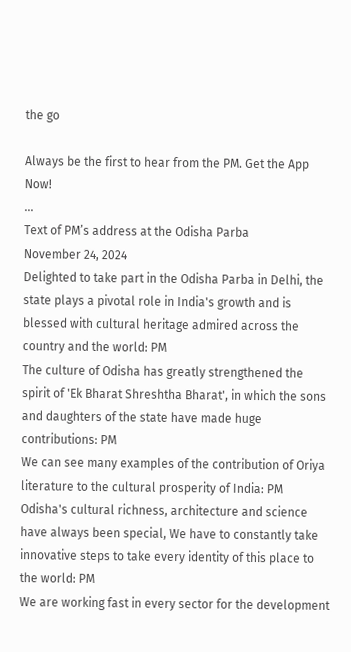the go

Always be the first to hear from the PM. Get the App Now!
...
Text of PM’s address at the Odisha Parba
November 24, 2024
Delighted to take part in the Odisha Parba in Delhi, the state plays a pivotal role in India's growth and is blessed with cultural heritage admired across the country and the world: PM
The culture of Odisha has greatly strengthened the spirit of 'Ek Bharat Shreshtha Bharat', in which the sons and daughters of the state have made huge contributions: PM
We can see many examples of the contribution of Oriya literature to the cultural prosperity of India: PM
Odisha's cultural richness, architecture and science have always been special, We have to constantly take innovative steps to take every identity of this place to the world: PM
We are working fast in every sector for the development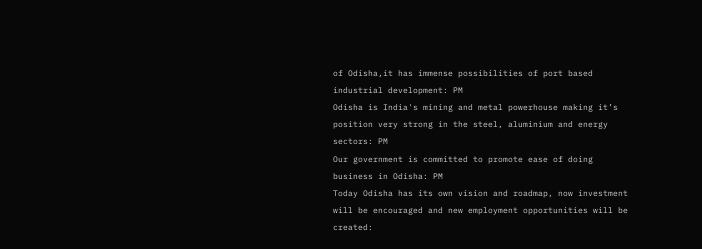of Odisha,it has immense possibilities of port based industrial development: PM
Odisha is India's mining and metal powerhouse making it’s position very strong in the steel, aluminium and energy sectors: PM
Our government is committed to promote ease of doing business in Odisha: PM
Today Odisha has its own vision and roadmap, now investment will be encouraged and new employment opportunities will be created: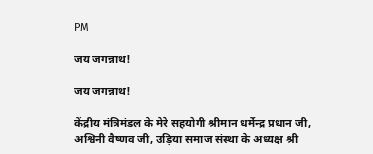PM

जय जगन्नाथ!

जय जगन्नाथ!

केंद्रीय मंत्रिमंडल के मेरे सहयोगी श्रीमान धर्मेन्द्र प्रधान जी, अश्विनी वैष्णव जी, उड़िया समाज संस्था के अध्यक्ष श्री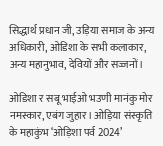सिद्धार्थ प्रधान जी, उड़िया समाज के अन्य अधिकारी, ओडिशा के सभी कलाकार, अन्य महानुभाव, देवियों और सज्जनों।

ओडिशा र सबू भाईओ भउणी मानंकु मोर नमस्कार, एबंग जुहार। ओड़िया संस्कृति के महाकुंभ ‘ओड़िशा पर्व 2024’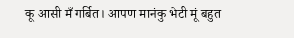कू आसी मँ गर्बित। आपण मानंकु भेटी मूं बहुत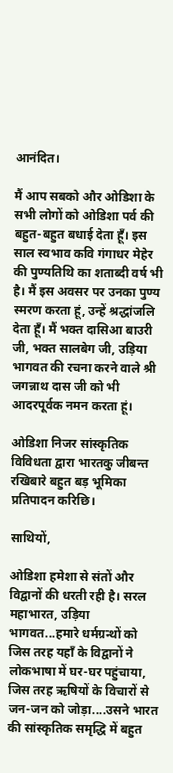आनंदित।

मैं आप सबको और ओडिशा के सभी लोगों को ओडिशा पर्व की बहुत-बहुत बधाई देता हूँ। इस साल स्वभाव कवि गंगाधर मेहेर की पुण्यतिथि का शताब्दी वर्ष भी है। मैं इस अवसर पर उनका पुण्य स्मरण करता हूं, उन्हें श्रद्धांजलि देता हूँ। मैं भक्त दासिआ बाउरी जी, भक्त सालबेग जी, उड़िया भागवत की रचना करने वाले श्री जगन्नाथ दास जी को भी आदरपूर्वक नमन करता हूं।

ओडिशा निजर सांस्कृतिक विविधता द्वारा भारतकु जीबन्त रखिबारे बहुत बड़ भूमिका प्रतिपादन करिछि।

साथियों,

ओडिशा हमेशा से संतों और विद्वानों की धरती रही है। सरल महाभारत, उड़िया भागवत...हमारे धर्मग्रन्थों को जिस तरह यहाँ के विद्वानों ने लोकभाषा में घर-घर पहुंचाया, जिस तरह ऋषियों के विचारों से जन-जन को जोड़ा....उसने भारत की सांस्कृतिक समृद्धि में बहुत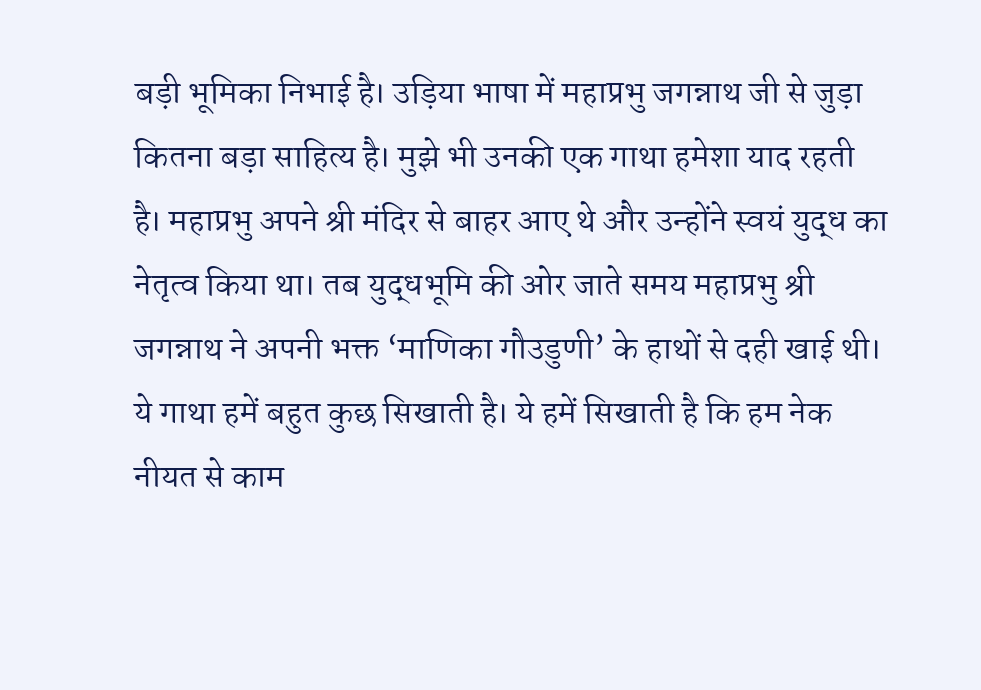बड़ी भूमिका निभाई है। उड़िया भाषा में महाप्रभु जगन्नाथ जी से जुड़ा कितना बड़ा साहित्य है। मुझे भी उनकी एक गाथा हमेशा याद रहती है। महाप्रभु अपने श्री मंदिर से बाहर आए थे और उन्होंने स्वयं युद्ध का नेतृत्व किया था। तब युद्धभूमि की ओर जाते समय महाप्रभु श्री जगन्नाथ ने अपनी भक्त ‘माणिका गौउडुणी’ के हाथों से दही खाई थी। ये गाथा हमें बहुत कुछ सिखाती है। ये हमें सिखाती है कि हम नेक नीयत से काम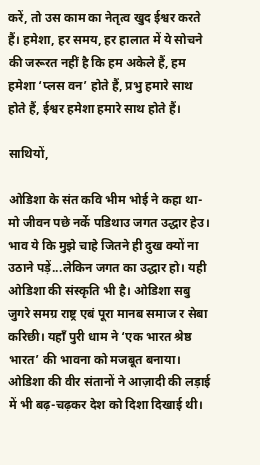करें, तो उस काम का नेतृत्व खुद ईश्वर करते हैं। हमेशा, हर समय, हर हालात में ये सोचने की जरूरत नहीं है कि हम अकेले हैं, हम हमेशा ‘प्लस वन’ होते हैं, प्रभु हमारे साथ होते हैं, ईश्वर हमेशा हमारे साथ होते हैं।

साथियों,

ओडिशा के संत कवि भीम भोई ने कहा था- मो जीवन पछे नर्के पडिथाउ जगत उद्धार हेउ। भाव ये कि मुझे चाहे जितने ही दुख क्यों ना उठाने पड़ें...लेकिन जगत का उद्धार हो। यही ओडिशा की संस्कृति भी है। ओडिशा सबु जुगरे समग्र राष्ट्र एबं पूरा मानब समाज र सेबा करिछी। यहाँ पुरी धाम ने ‘एक भारत श्रेष्ठ भारत’ की भावना को मजबूत बनाया। ओडिशा की वीर संतानों ने आज़ादी की लड़ाई में भी बढ़-चढ़कर देश को दिशा दिखाई थी।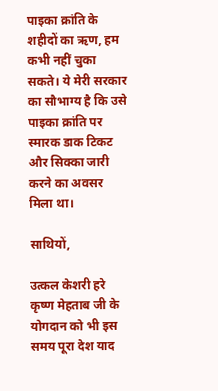पाइका क्रांति के शहीदों का ऋण, हम कभी नहीं चुका सकते। ये मेरी सरकार का सौभाग्य है कि उसे पाइका क्रांति पर स्मारक डाक टिकट और सिक्का जारी करने का अवसर मिला था।

साथियों,

उत्कल केशरी हरे कृष्ण मेहताब जी के योगदान को भी इस समय पूरा देश याद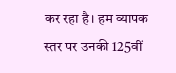कर रहा है। हम व्यापक स्तर पर उनकी 125वीं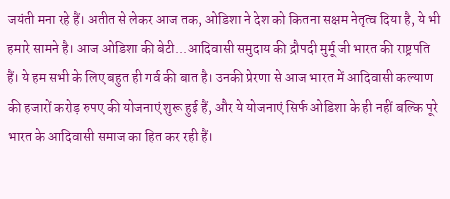जयंती मना रहे हैं। अतीत से लेकर आज तक, ओडिशा ने देश को कितना सक्षम नेतृत्व दिया है, ये भी हमारे सामने है। आज ओडिशा की बेटी...आदिवासी समुदाय की द्रौपदी मुर्मू जी भारत की राष्ट्रपति हैं। ये हम सभी के लिए बहुत ही गर्व की बात है। उनकी प्रेरणा से आज भारत में आदिवासी कल्याण की हजारों करोड़ रुपए की योजनाएं शुरू हुई हैं, और ये योजनाएं सिर्फ ओडिशा के ही नहीं बल्कि पूरे भारत के आदिवासी समाज का हित कर रही हैं।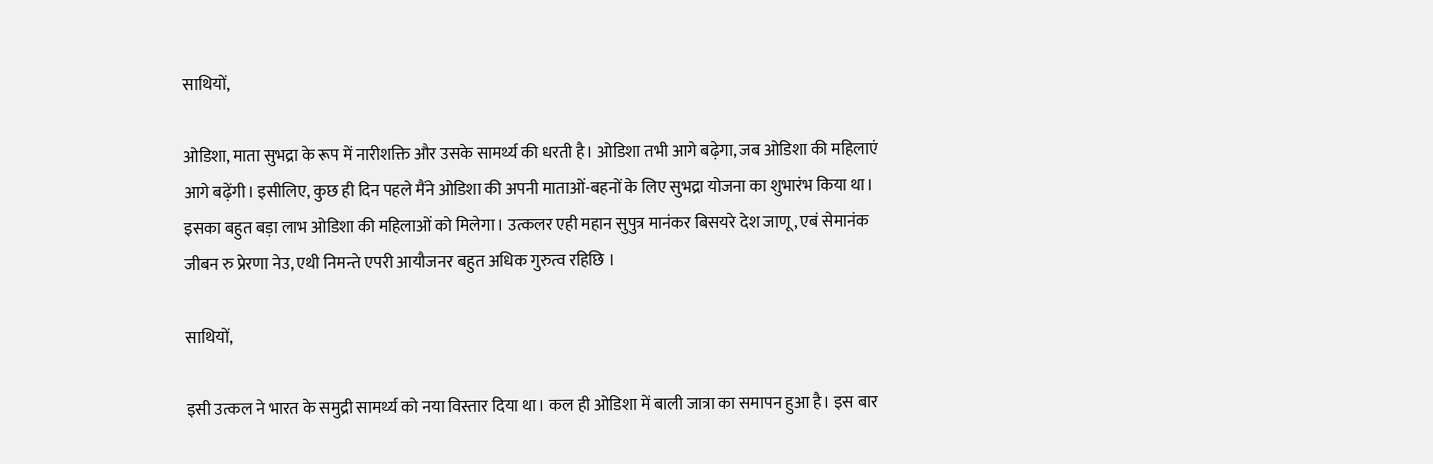साथियों,

ओडिशा, माता सुभद्रा के रूप में नारीशक्ति और उसके सामर्थ्य की धरती है। ओडिशा तभी आगे बढ़ेगा, जब ओडिशा की महिलाएं आगे बढ़ेंगी। इसीलिए, कुछ ही दिन पहले मैंने ओडिशा की अपनी माताओं-बहनों के लिए सुभद्रा योजना का शुभारंभ किया था। इसका बहुत बड़ा लाभ ओडिशा की महिलाओं को मिलेगा। उत्कलर एही महान सुपुत्र मानंकर बिसयरे देश जाणू, एबं सेमानंक जीबन रु प्रेरणा नेउ, एथी निमन्ते एपरी आयौजनर बहुत अधिक गुरुत्व रहिछि ।

साथियों,

इसी उत्कल ने भारत के समुद्री सामर्थ्य को नया विस्तार दिया था। कल ही ओडिशा में बाली जात्रा का समापन हुआ है। इस बार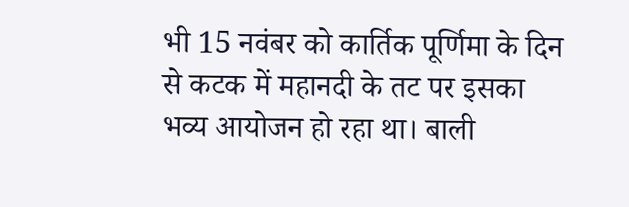भी 15 नवंबर को कार्तिक पूर्णिमा के दिन से कटक में महानदी के तट पर इसका भव्य आयोजन हो रहा था। बाली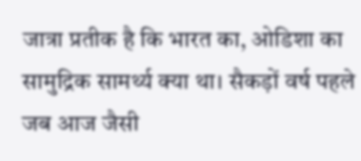जात्रा प्रतीक है कि भारत का, ओडिशा का सामुद्रिक सामर्थ्य क्या था। सैकड़ों वर्ष पहले जब आज जैसी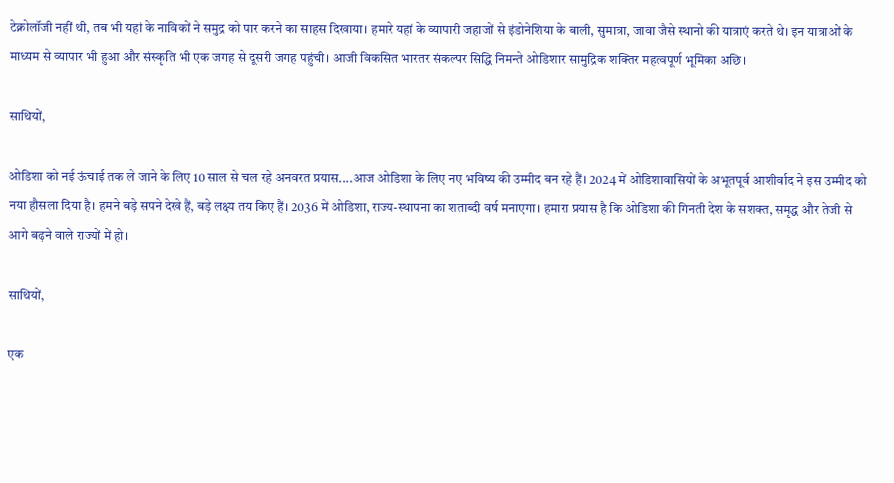टेक्नोलॉजी नहीं थी, तब भी यहां के नाविकों ने समुद्र को पार करने का साहस दिखाया। हमारे यहां के व्यापारी जहाजों से इंडोनेशिया के बाली, सुमात्रा, जावा जैसे स्थानो की यात्राएं करते थे। इन यात्राओं के माध्यम से व्यापार भी हुआ और संस्कृति भी एक जगह से दूसरी जगह पहुंची। आजी विकसित भारतर संकल्पर सिद्धि निमन्ते ओडिशार सामुद्रिक शक्तिर महत्वपूर्ण भूमिका अछि।

साथियों,

ओडिशा को नई ऊंचाई तक ले जाने के लिए 10 साल से चल रहे अनवरत प्रयास....आज ओडिशा के लिए नए भविष्य की उम्मीद बन रहे हैं। 2024 में ओडिशावासियों के अभूतपूर्व आशीर्वाद ने इस उम्मीद को नया हौसला दिया है। हमने बड़े सपने देखे हैं, बड़े लक्ष्य तय किए हैं। 2036 में ओडिशा, राज्य-स्थापना का शताब्दी वर्ष मनाएगा। हमारा प्रयास है कि ओडिशा की गिनती देश के सशक्त, समृद्ध और तेजी से आगे बढ़ने वाले राज्यों में हो।

साथियों,

एक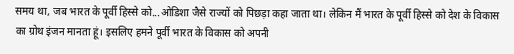समय था, जब भारत के पूर्वी हिस्से को...ओडिशा जैसे राज्यों को पिछड़ा कहा जाता था। लेकिन मैं भारत के पूर्वी हिस्से को देश के विकास का ग्रोथ इंजन मानता हूं। इसलिए हमने पूर्वी भारत के विकास को अपनी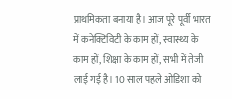प्राथमिकता बनाया है। आज पूरे पूर्वी भारत में कनेक्टिविटी के काम हों, स्वास्थ्य के काम हों, शिक्षा के काम हों, सभी में तेजी लाई गई है। 10 साल पहले ओडिशा को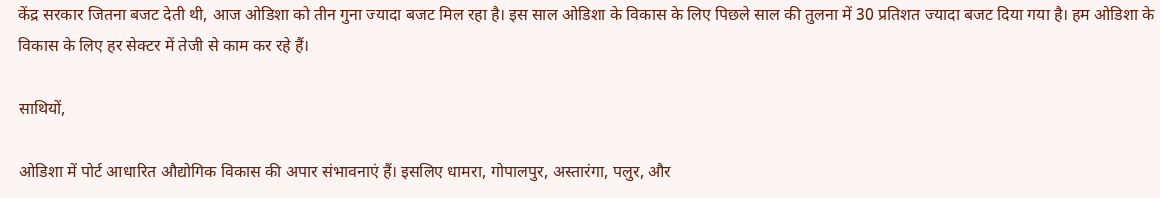केंद्र सरकार जितना बजट देती थी, आज ओडिशा को तीन गुना ज्यादा बजट मिल रहा है। इस साल ओडिशा के विकास के लिए पिछले साल की तुलना में 30 प्रतिशत ज्यादा बजट दिया गया है। हम ओडिशा के विकास के लिए हर सेक्टर में तेजी से काम कर रहे हैं।

साथियों,

ओडिशा में पोर्ट आधारित औद्योगिक विकास की अपार संभावनाएं हैं। इसलिए धामरा, गोपालपुर, अस्तारंगा, पलुर, और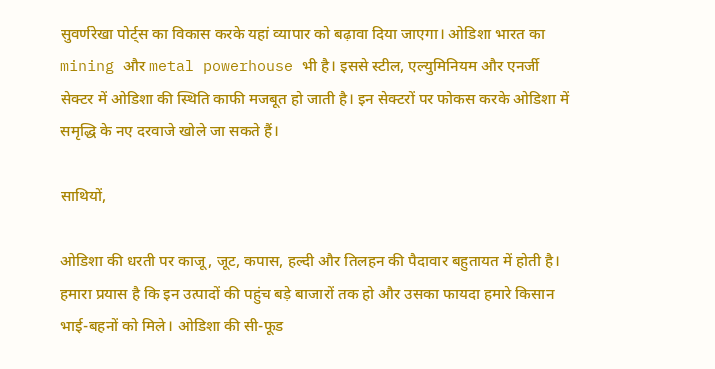सुवर्णरेखा पोर्ट्स का विकास करके यहां व्यापार को बढ़ावा दिया जाएगा। ओडिशा भारत का mining और metal powerhouse भी है। इससे स्टील, एल्युमिनियम और एनर्जी सेक्टर में ओडिशा की स्थिति काफी मजबूत हो जाती है। इन सेक्टरों पर फोकस करके ओडिशा में समृद्धि के नए दरवाजे खोले जा सकते हैं।

साथियों,

ओडिशा की धरती पर काजू, जूट, कपास, हल्दी और तिलहन की पैदावार बहुतायत में होती है। हमारा प्रयास है कि इन उत्पादों की पहुंच बड़े बाजारों तक हो और उसका फायदा हमारे किसान भाई-बहनों को मिले। ओडिशा की सी-फूड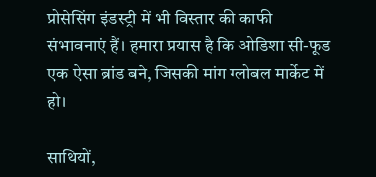प्रोसेसिंग इंडस्ट्री में भी विस्तार की काफी संभावनाएं हैं। हमारा प्रयास है कि ओडिशा सी-फूड एक ऐसा ब्रांड बने, जिसकी मांग ग्लोबल मार्केट में हो।

साथियों,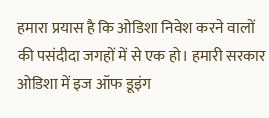हमारा प्रयास है कि ओडिशा निवेश करने वालों की पसंदीदा जगहों में से एक हो। हमारी सरकार ओडिशा में इज ऑफ डूइंग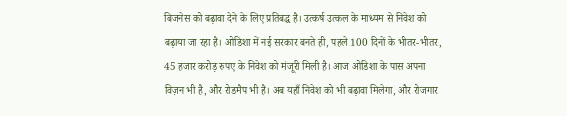बिजनेस को बढ़ावा देने के लिए प्रतिबद्ध है। उत्कर्ष उत्कल के माध्यम से निवेश को बढ़ाया जा रहा है। ओडिशा में नई सरकार बनते ही, पहले 100 दिनों के भीतर-भीतर, 45 हजार करोड़ रुपए के निवेश को मंजूरी मिली है। आज ओडिशा के पास अपना विज़न भी है, और रोडमैप भी है। अब यहाँ निवेश को भी बढ़ावा मिलेगा, और रोजगार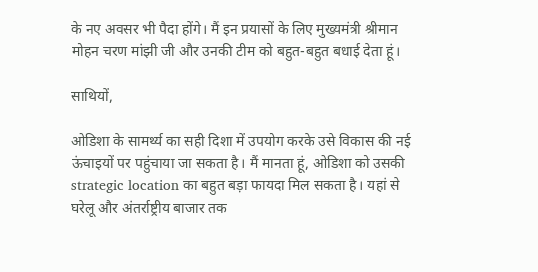के नए अवसर भी पैदा होंगे। मैं इन प्रयासों के लिए मुख्यमंत्री श्रीमान मोहन चरण मांझी जी और उनकी टीम को बहुत-बहुत बधाई देता हूं।

साथियों,

ओडिशा के सामर्थ्य का सही दिशा में उपयोग करके उसे विकास की नई ऊंचाइयों पर पहुंचाया जा सकता है। मैं मानता हूं, ओडिशा को उसकी strategic location का बहुत बड़ा फायदा मिल सकता है। यहां से घरेलू और अंतर्राष्ट्रीय बाजार तक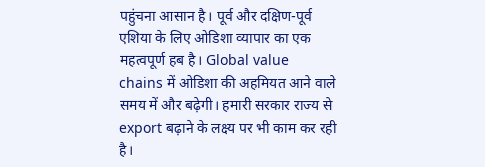पहुंचना आसान है। पूर्व और दक्षिण-पूर्व एशिया के लिए ओडिशा व्यापार का एक महत्वपूर्ण हब है। Global value chains में ओडिशा की अहमियत आने वाले समय में और बढ़ेगी। हमारी सरकार राज्य से export बढ़ाने के लक्ष्य पर भी काम कर रही है।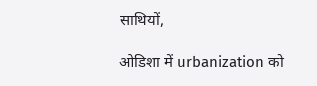साथियों,

ओडिशा में urbanization को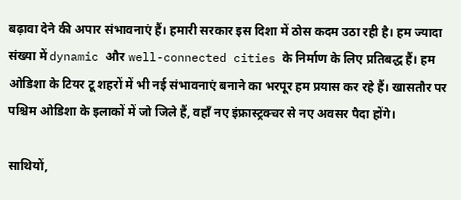बढ़ावा देने की अपार संभावनाएं हैं। हमारी सरकार इस दिशा में ठोस कदम उठा रही है। हम ज्यादा संख्या में dynamic और well-connected cities के निर्माण के लिए प्रतिबद्ध हैं। हम ओडिशा के टियर टू शहरों में भी नई संभावनाएं बनाने का भरपूर हम प्रयास कर रहे हैं। खासतौर पर पश्चिम ओडिशा के इलाकों में जो जिले हैं, वहाँ नए इंफ्रास्ट्रक्चर से नए अवसर पैदा होंगे।

साथियों,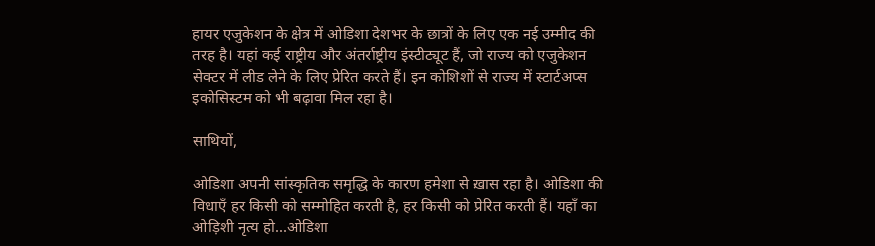हायर एजुकेशन के क्षेत्र में ओडिशा देशभर के छात्रों के लिए एक नई उम्मीद की तरह है। यहां कई राष्ट्रीय और अंतर्राष्ट्रीय इंस्टीट्यूट हैं, जो राज्य को एजुकेशन सेक्टर में लीड लेने के लिए प्रेरित करते हैं। इन कोशिशों से राज्य में स्टार्टअप्स इकोसिस्टम को भी बढ़ावा मिल रहा है।

साथियों,

ओडिशा अपनी सांस्कृतिक समृद्धि के कारण हमेशा से ख़ास रहा है। ओडिशा की विधाएँ हर किसी को सम्मोहित करती है, हर किसी को प्रेरित करती हैं। यहाँ का ओड़िशी नृत्य हो...ओडिशा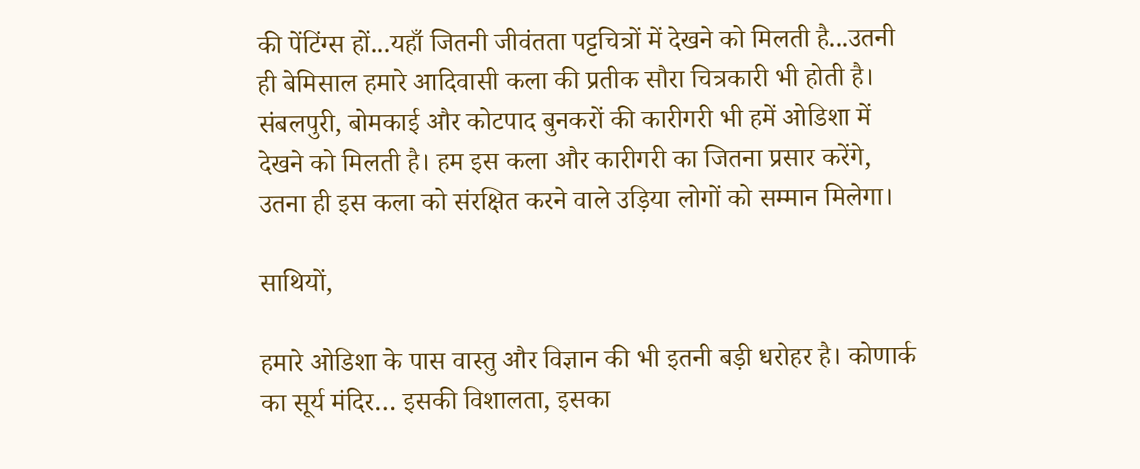की पेंटिंग्स हों...यहाँ जितनी जीवंतता पट्टचित्रों में देखने को मिलती है...उतनी ही बेमिसाल हमारे आदिवासी कला की प्रतीक सौरा चित्रकारी भी होती है। संबलपुरी, बोमकाई और कोटपाद बुनकरों की कारीगरी भी हमें ओडिशा में देखने को मिलती है। हम इस कला और कारीगरी का जितना प्रसार करेंगे, उतना ही इस कला को संरक्षित करने वाले उड़िया लोगों को सम्मान मिलेगा।

साथियों,

हमारे ओडिशा के पास वास्तु और विज्ञान की भी इतनी बड़ी धरोहर है। कोणार्क का सूर्य मंदिर… इसकी विशालता, इसका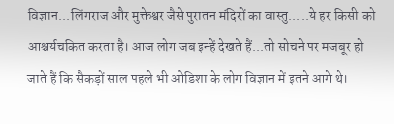विज्ञान...लिंगराज और मुक्तेश्वर जैसे पुरातन मंदिरों का वास्तु.....ये हर किसी को आश्चर्यचकित करता है। आज लोग जब इन्हें देखते हैं...तो सोचने पर मजबूर हो जाते हैं कि सैकड़ों साल पहले भी ओडिशा के लोग विज्ञान में इतने आगे थे।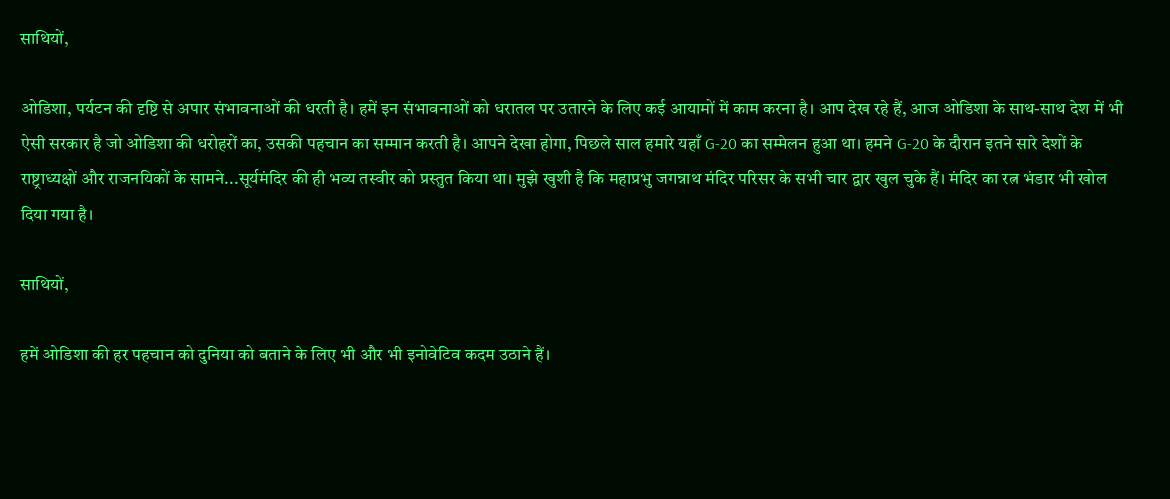साथियों,

ओडिशा, पर्यटन की दृष्टि से अपार संभावनाओं की धरती है। हमें इन संभावनाओं को धरातल पर उतारने के लिए कई आयामों में काम करना है। आप देख रहे हैं, आज ओडिशा के साथ-साथ देश में भी ऐसी सरकार है जो ओडिशा की धरोहरों का, उसकी पहचान का सम्मान करती है। आपने देखा होगा, पिछले साल हमारे यहाँ G-20 का सम्मेलन हुआ था। हमने G-20 के दौरान इतने सारे देशों के राष्ट्राध्यक्षों और राजनयिकों के सामने...सूर्यमंदिर की ही भव्य तस्वीर को प्रस्तुत किया था। मुझे खुशी है कि महाप्रभु जगन्नाथ मंदिर परिसर के सभी चार द्वार खुल चुके हैं। मंदिर का रत्न भंडार भी खोल दिया गया है।

साथियों,

हमें ओडिशा की हर पहचान को दुनिया को बताने के लिए भी और भी इनोवेटिव कदम उठाने हैं।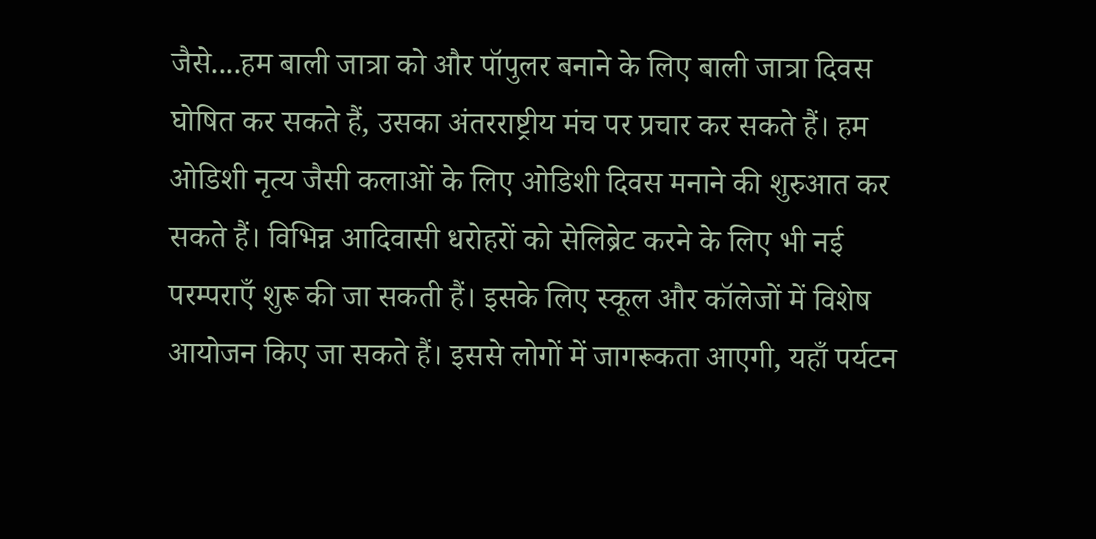जैसे....हम बाली जात्रा को और पॉपुलर बनाने के लिए बाली जात्रा दिवस घोषित कर सकते हैं, उसका अंतरराष्ट्रीय मंच पर प्रचार कर सकते हैं। हम ओडिशी नृत्य जैसी कलाओं के लिए ओडिशी दिवस मनाने की शुरुआत कर सकते हैं। विभिन्न आदिवासी धरोहरों को सेलिब्रेट करने के लिए भी नई परम्पराएँ शुरू की जा सकती हैं। इसके लिए स्कूल और कॉलेजों में विशेष आयोजन किए जा सकते हैं। इससे लोगों में जागरूकता आएगी, यहाँ पर्यटन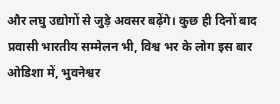और लघु उद्योगों से जुड़े अवसर बढ़ेंगे। कुछ ही दिनों बाद प्रवासी भारतीय सम्मेलन भी, विश्व भर के लोग इस बार ओडिशा में, भुवनेश्वर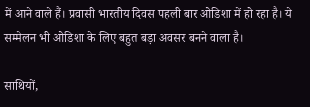में आने वाले हैं। प्रवासी भारतीय दिवस पहली बार ओडिशा में हो रहा है। ये सम्मेलन भी ओडिशा के लिए बहुत बड़ा अवसर बनने वाला है।

साथियों,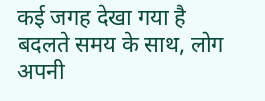कई जगह देखा गया है बदलते समय के साथ, लोग अपनी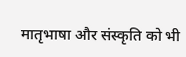मातृभाषा और संस्कृति को भी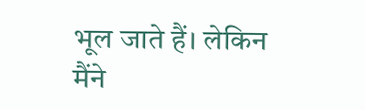भूल जाते हैं। लेकिन मैंने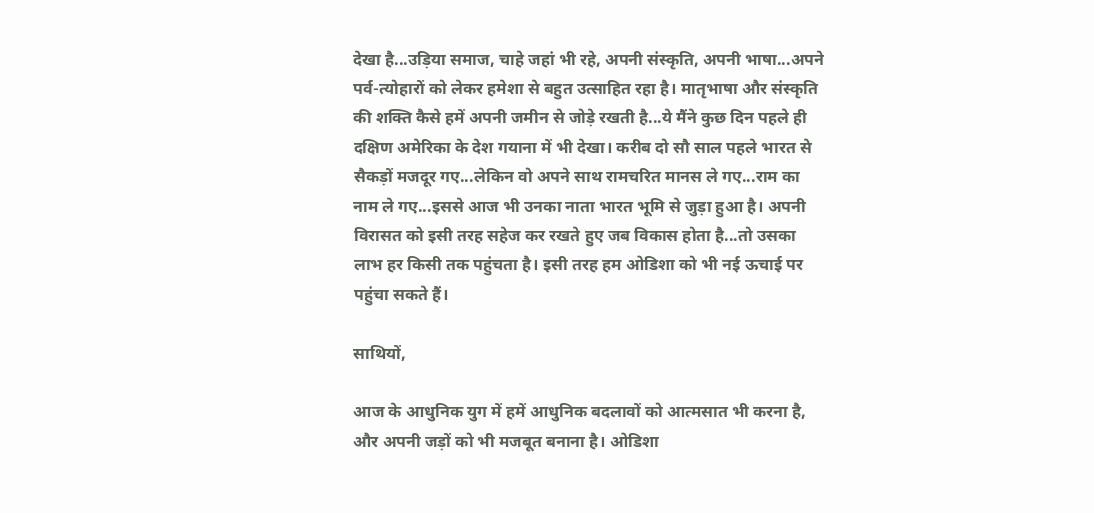देखा है...उड़िया समाज, चाहे जहां भी रहे, अपनी संस्कृति, अपनी भाषा...अपने पर्व-त्योहारों को लेकर हमेशा से बहुत उत्साहित रहा है। मातृभाषा और संस्कृति की शक्ति कैसे हमें अपनी जमीन से जोड़े रखती है...ये मैंने कुछ दिन पहले ही दक्षिण अमेरिका के देश गयाना में भी देखा। करीब दो सौ साल पहले भारत से सैकड़ों मजदूर गए...लेकिन वो अपने साथ रामचरित मानस ले गए...राम का नाम ले गए...इससे आज भी उनका नाता भारत भूमि से जुड़ा हुआ है। अपनी विरासत को इसी तरह सहेज कर रखते हुए जब विकास होता है...तो उसका लाभ हर किसी तक पहुंचता है। इसी तरह हम ओडिशा को भी नई ऊचाई पर पहुंचा सकते हैं।

साथियों,

आज के आधुनिक युग में हमें आधुनिक बदलावों को आत्मसात भी करना है, और अपनी जड़ों को भी मजबूत बनाना है। ओडिशा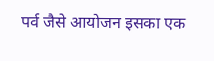पर्व जैसे आयोजन इसका एक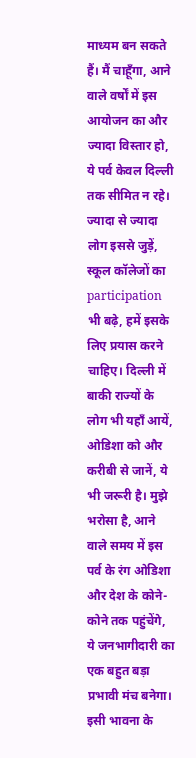माध्यम बन सकते हैं। मैं चाहूँगा, आने वाले वर्षों में इस आयोजन का और ज्यादा विस्तार हो, ये पर्व केवल दिल्ली तक सीमित न रहे। ज्यादा से ज्यादा लोग इससे जुड़ें, स्कूल कॉलेजों का participation भी बढ़े, हमें इसके लिए प्रयास करने चाहिए। दिल्ली में बाकी राज्यों के लोग भी यहाँ आयें, ओडिशा को और करीबी से जानें, ये भी जरूरी है। मुझे भरोसा है, आने वाले समय में इस पर्व के रंग ओडिशा और देश के कोने-कोने तक पहुंचेंगे, ये जनभागीदारी का एक बहुत बड़ा प्रभावी मंच बनेगा। इसी भावना के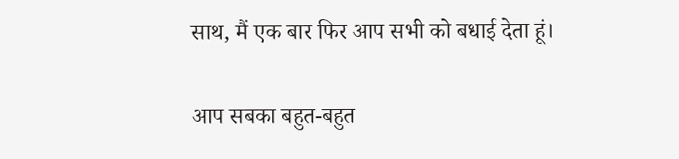साथ, मैं एक बार फिर आप सभी को बधाई देता हूं।

आप सबका बहुत-बहुत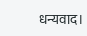धन्यवाद।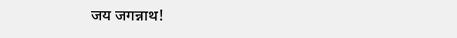जय जगन्नाथ!